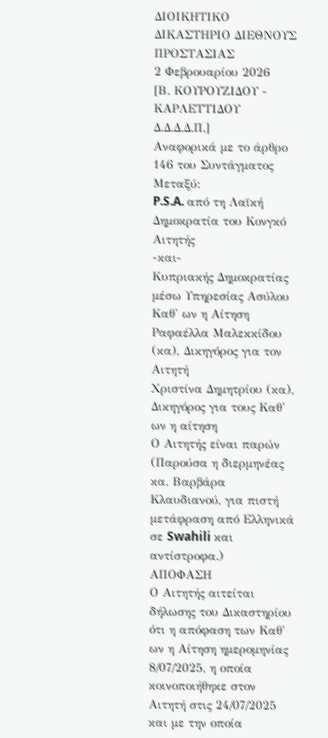ΔΙΟΙΚΗΤΙΚΟ ΔΙΚΑΣΤΗΡΙΟ ΔΙΕΘΝΟΥΣ ΠΡΟΣΤΑΣΙΑΣ
2 Φεβρουαρίου 2026
[Β. ΚΟΥΡΟΥΖΙΔΟΥ - ΚΑΡΛΕΤΤΙΔΟΥ Δ.Δ.Δ.Δ.Π.]
Αναφορικά με το άρθρο 146 του Συντάγματος
Μεταξύ:
P.S.A. από τη Λαϊκή Δημοκρατία του Κονγκό
Αιτητής
-και-
Κυπριακής Δημοκρατίας μέσω Υπηρεσίας Ασύλου
Καθ' ων η Αίτηση
Ραφαέλλα Μαλεκκίδου (κα), Δικηγόρος για τον Αιτητή
Χριστίνα Δημητρίου (κα), Δικηγόρος για τους Καθ' ων η αίτηση
Ο Αιτητής είναι παρών (Παρούσα η διερμηνέας κα. Βαρβάρα Κλαυδιανού, για πιστή μετάφραση από Ελληνικά σε Swahili και αντίστροφα.)
ΑΠΟΦΑΣΗ
Ο Αιτητής αιτείται δήλωσης του Δικαστηρίου ότι η απόφαση των Καθ' ων η Αίτηση ημερομηνίας 8/07/2025, η οποία κοινοποιήθηκε στον Αιτητή στις 24/07/2025 και με την οποία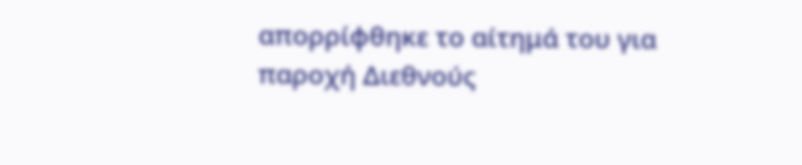απορρίφθηκε το αίτημά του για παροχή Διεθνούς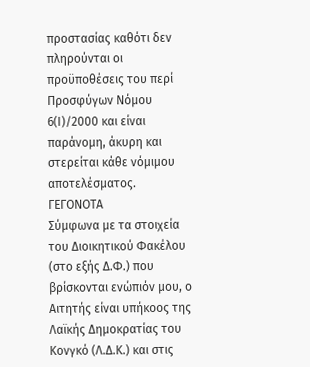προστασίας καθότι δεν πληρούνται οι προϋποθέσεις του περί Προσφύγων Νόμου 6(Ι)/2000 και είναι παράνομη, άκυρη και στερείται κάθε νόμιμου αποτελέσματος.
ΓΕΓΟΝΟΤΑ
Σύμφωνα με τα στοιχεία του Διοικητικού Φακέλου (στο εξής Δ.Φ.) που βρίσκονται ενώπιόν μου, ο Αιτητής είναι υπήκοος της Λαϊκής Δημοκρατίας του Κονγκό (Λ.Δ.Κ.) και στις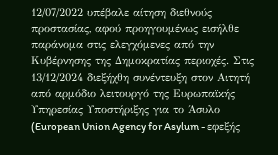12/07/2022 υπέβαλε αίτηση διεθνούς προστασίας, αφού προηγουμένως εισήλθε παράνομα στις ελεγχόμενες από την Κυβέρνησης της Δημοκρατίας περιοχές. Στις 13/12/2024 διεξήχθη συνέντευξη στον Αιτητή από αρμόδιο λειτουργό της Ευρωπαϊκής Υπηρεσίας Υποστήριξης για το Άσυλο (European Union Agency for Asylum - εφεξής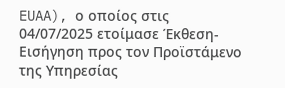EUAA), ο οποίος στις 04/07/2025 ετοίμασε Έκθεση-Εισήγηση προς τον Προϊστάμενο της Υπηρεσίας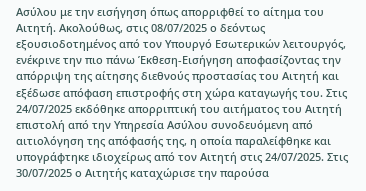Ασύλου με την εισήγηση όπως απορριφθεί το αίτημα του Αιτητή. Ακολούθως, στις 08/07/2025 ο δεόντως εξουσιοδοτημένος από τον Υπουργό Εσωτερικών λειτουργός, ενέκρινε την πιο πάνω Έκθεση-Εισήγηση αποφασίζοντας την απόρριψη της αίτησης διεθνούς προστασίας του Αιτητή και εξέδωσε απόφαση επιστροφής στη χώρα καταγωγής του. Στις 24/07/2025 εκδόθηκε απορριπτική του αιτήματος του Αιτητή επιστολή από την Υπηρεσία Ασύλου συνοδευόμενη από αιτιολόγηση της απόφασής της, η οποία παραλείφθηκε και υπογράφτηκε ιδιοχείρως από τον Αιτητή στις 24/07/2025. Στις 30/07/2025 ο Αιτητής καταχώρισε την παρούσα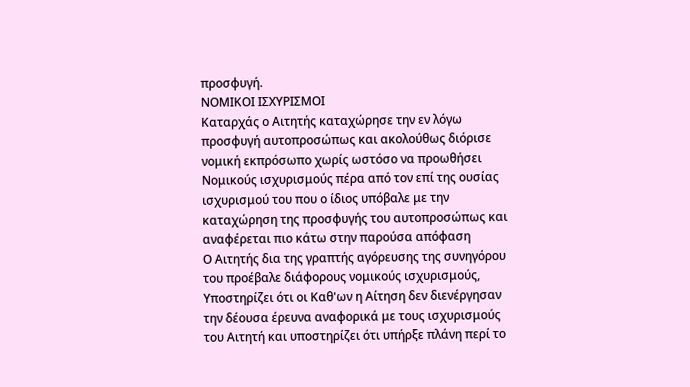προσφυγή.
ΝΟΜΙΚΟΙ ΙΣΧΥΡΙΣΜΟΙ
Καταρχάς ο Αιτητής καταχώρησε την εν λόγω προσφυγή αυτοπροσώπως και ακολούθως διόρισε νομική εκπρόσωπο χωρίς ωστόσο να προωθήσει Νομικούς ισχυρισμούς πέρα από τον επί της ουσίας ισχυρισμού του που ο ίδιος υπόβαλε με την καταχώρηση της προσφυγής του αυτοπροσώπως και αναφέρεται πιο κάτω στην παρούσα απόφαση
Ο Αιτητής δια της γραπτής αγόρευσης της συνηγόρου του προέβαλε διάφορους νομικούς ισχυρισμούς, Υποστηρίζει ότι οι Καθ'ων η Αίτηση δεν διενέργησαν την δέουσα έρευνα αναφορικά με τους ισχυρισμούς του Αιτητή και υποστηρίζει ότι υπήρξε πλάνη περί το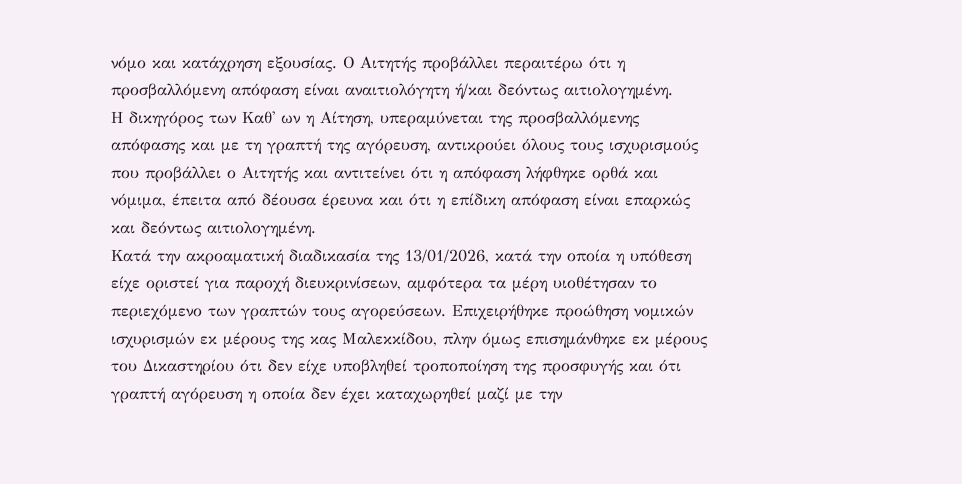νόμο και κατάχρηση εξουσίας. Ο Αιτητής προβάλλει περαιτέρω ότι η προσβαλλόμενη απόφαση είναι αναιτιολόγητη ή/και δεόντως αιτιολογημένη.
Η δικηγόρος των Καθ' ων η Αίτηση, υπεραμύνεται της προσβαλλόμενης απόφασης και με τη γραπτή της αγόρευση, αντικρούει όλους τους ισχυρισμούς που προβάλλει ο Αιτητής και αντιτείνει ότι η απόφαση λήφθηκε ορθά και νόμιμα, έπειτα από δέουσα έρευνα και ότι η επίδικη απόφαση είναι επαρκώς και δεόντως αιτιολογημένη.
Κατά την ακροαματική διαδικασία της 13/01/2026, κατά την οποία η υπόθεση είχε οριστεί για παροχή διευκρινίσεων, αμφότερα τα μέρη υιοθέτησαν το περιεχόμενο των γραπτών τους αγορεύσεων. Επιχειρήθηκε προώθηση νομικών ισχυρισμών εκ μέρους της κας Μαλεκκίδου, πλην όμως επισημάνθηκε εκ μέρους του Δικαστηρίου ότι δεν είχε υποβληθεί τροποποίηση της προσφυγής και ότι γραπτή αγόρευση η οποία δεν έχει καταχωρηθεί μαζί με την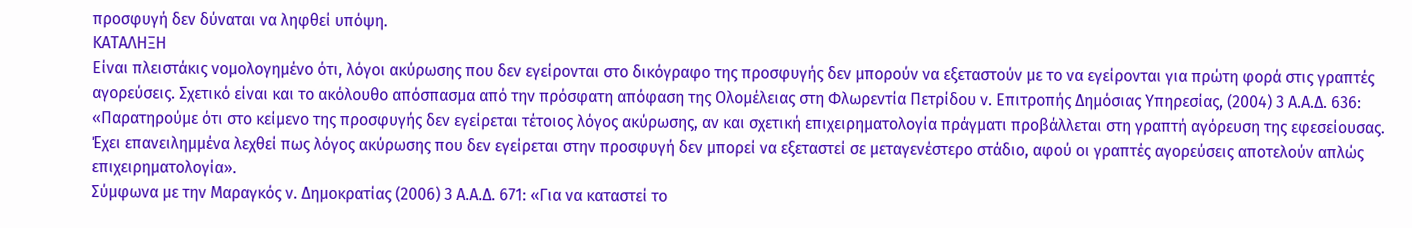προσφυγή δεν δύναται να ληφθεί υπόψη.
ΚΑΤΑΛΗΞΗ
Είναι πλειστάκις νομολογημένο ότι, λόγοι ακύρωσης που δεν εγείρονται στο δικόγραφο της προσφυγής δεν μπορούν να εξεταστούν με το να εγείρονται για πρώτη φορά στις γραπτές αγορεύσεις. Σχετικό είναι και το ακόλουθο απόσπασμα από την πρόσφατη απόφαση της Ολομέλειας στη Φλωρεντία Πετρίδου ν. Επιτροπής Δημόσιας Υπηρεσίας, (2004) 3 Α.Α.Δ. 636: «Παρατηρούμε ότι στο κείμενο της προσφυγής δεν εγείρεται τέτοιος λόγος ακύρωσης, αν και σχετική επιχειρηματολογία πράγματι προβάλλεται στη γραπτή αγόρευση της εφεσείουσας. Έχει επανειλημμένα λεχθεί πως λόγος ακύρωσης που δεν εγείρεται στην προσφυγή δεν μπορεί να εξεταστεί σε μεταγενέστερο στάδιο, αφού οι γραπτές αγορεύσεις αποτελούν απλώς επιχειρηματολογία».
Σύμφωνα με την Μαραγκός ν. Δημοκρατίας (2006) 3 Α.Α.Δ. 671: «Για να καταστεί το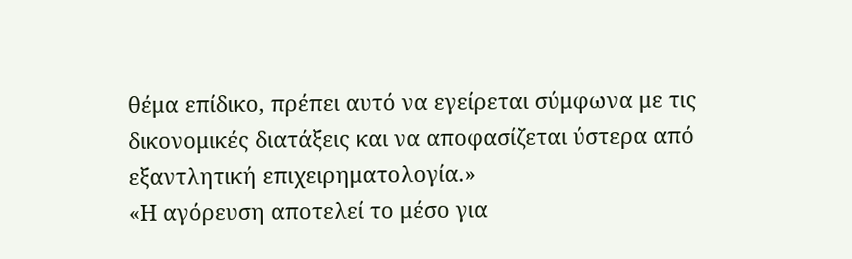θέμα επίδικο, πρέπει αυτό να εγείρεται σύμφωνα με τις δικονομικές διατάξεις και να αποφασίζεται ύστερα από εξαντλητική επιχειρηματολογία.»
«Η αγόρευση αποτελεί το μέσο για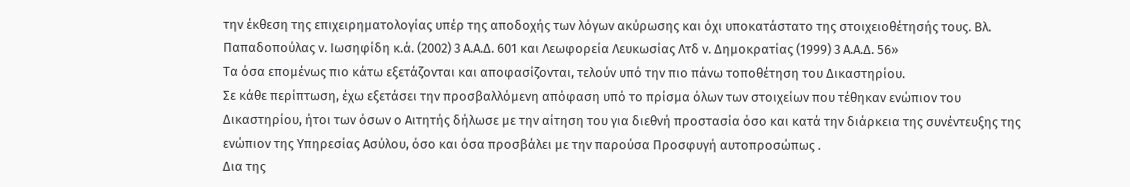την έκθεση της επιχειρηματολογίας υπέρ της αποδοχής των λόγων ακύρωσης και όχι υποκατάστατο της στοιχειοθέτησής τους. Βλ. Παπαδοπούλας ν. Ιωσηφίδη κ.ά. (2002) 3 Α.Α.Δ. 601 και Λεωφορεία Λευκωσίας Λτδ ν. Δημοκρατίας (1999) 3 Α.Α.Δ. 56»
Τα όσα επομένως πιο κάτω εξετάζονται και αποφασίζονται, τελούν υπό την πιο πάνω τοποθέτηση του Δικαστηρίου.
Σε κάθε περίπτωση, έχω εξετάσει την προσβαλλόμενη απόφαση υπό το πρίσμα όλων των στοιχείων που τέθηκαν ενώπιον του Δικαστηρίου, ήτοι των όσων ο Αιτητής δήλωσε με την αίτηση του για διεθνή προστασία όσο και κατά την διάρκεια της συνέντευξης της ενώπιον της Υπηρεσίας Ασύλου, όσο και όσα προσβάλει με την παρούσα Προσφυγή αυτοπροσώπως .
Δια της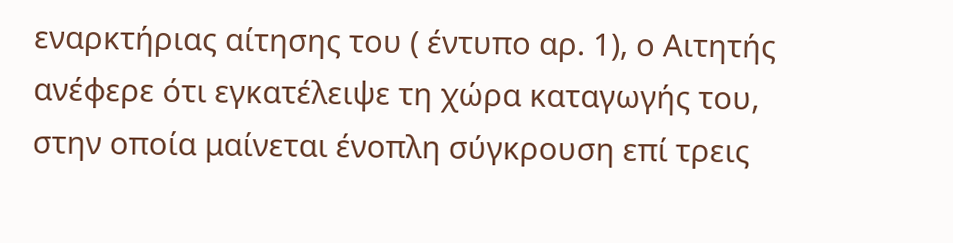εναρκτήριας αίτησης του ( έντυπο αρ. 1), ο Αιτητής ανέφερε ότι εγκατέλειψε τη χώρα καταγωγής του, στην οποία μαίνεται ένοπλη σύγκρουση επί τρεις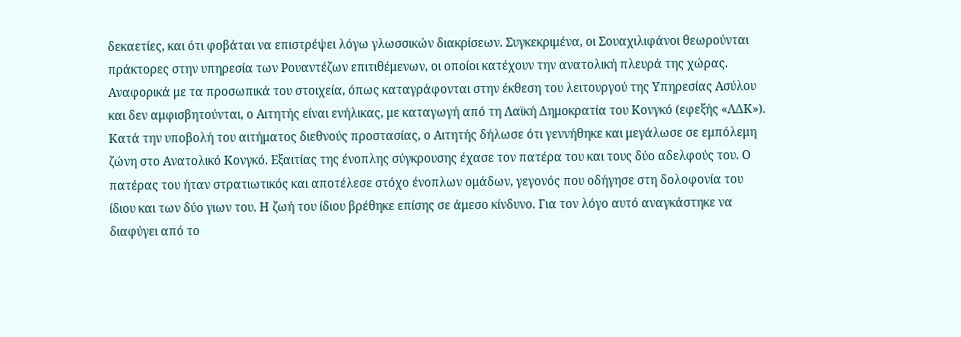δεκαετίες, και ότι φοβάται να επιστρέψει λόγω γλωσσικών διακρίσεων. Συγκεκριμένα, οι Σουαχιλιφάνοι θεωρούνται πράκτορες στην υπηρεσία των Ρουαντέζων επιτιθέμενων, οι οποίοι κατέχουν την ανατολική πλευρά της χώρας.
Αναφορικά με τα προσωπικά του στοιχεία, όπως καταγράφονται στην έκθεση του λειτουργού της Υπηρεσίας Ασύλου και δεν αμφισβητούνται, ο Αιτητής είναι ενήλικας, με καταγωγή από τη Λαϊκή Δημοκρατία του Κονγκό (εφεξής «ΛΔΚ»). Κατά την υποβολή του αιτήματος διεθνούς προστασίας, ο Αιτητής δήλωσε ότι γεννήθηκε και μεγάλωσε σε εμπόλεμη ζώνη στο Ανατολικό Κονγκό. Εξαιτίας της ένοπλης σύγκρουσης έχασε τον πατέρα του και τους δύο αδελφούς του. Ο πατέρας του ήταν στρατιωτικός και αποτέλεσε στόχο ένοπλων ομάδων, γεγονός που οδήγησε στη δολοφονία του ίδιου και των δύο γιων του. Η ζωή του ίδιου βρέθηκε επίσης σε άμεσο κίνδυνο. Για τον λόγο αυτό αναγκάστηκε να διαφύγει από το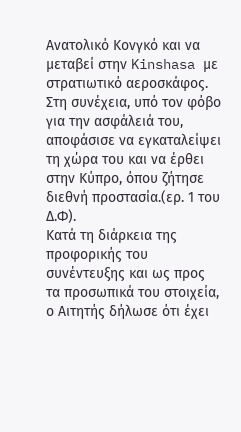Ανατολικό Κονγκό και να μεταβεί στην Kinshasa με στρατιωτικό αεροσκάφος. Στη συνέχεια, υπό τον φόβο για την ασφάλειά του, αποφάσισε να εγκαταλείψει τη χώρα του και να έρθει στην Κύπρο, όπου ζήτησε διεθνή προστασία.(ερ. 1 του Δ.Φ).
Κατά τη διάρκεια της προφορικής του συνέντευξης και ως προς τα προσωπικά του στοιχεία, ο Aιτητής δήλωσε ότι έχει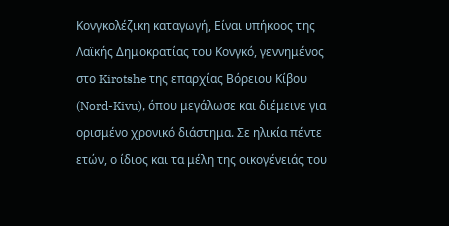Κονγκολέζικη καταγωγή, Είναι υπήκοος της Λαϊκής Δημοκρατίας του Κονγκό, γεννημένος στο Kirotshe της επαρχίας Βόρειου Κίβου (Nord-Kivu), όπου μεγάλωσε και διέμεινε για ορισμένο χρονικό διάστημα. Σε ηλικία πέντε ετών, ο ίδιος και τα μέλη της οικογένειάς του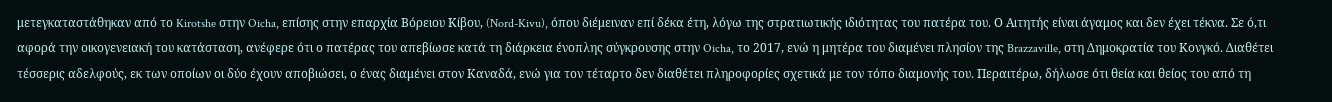μετεγκαταστάθηκαν από το Kirotshe στην Oicha, επίσης στην επαρχία Βόρειου Κίβου, (Nord-Kivu), όπου διέμειναν επί δέκα έτη, λόγω της στρατιωτικής ιδιότητας του πατέρα του. Ο Αιτητής είναι άγαμος και δεν έχει τέκνα. Σε ό,τι αφορά την οικογενειακή του κατάσταση, ανέφερε ότι ο πατέρας του απεβίωσε κατά τη διάρκεια ένοπλης σύγκρουσης στην Oicha, το 2017, ενώ η μητέρα του διαμένει πλησίον της Brazzaville, στη Δημοκρατία του Κονγκό. Διαθέτει τέσσερις αδελφούς, εκ των οποίων οι δύο έχουν αποβιώσει, ο ένας διαμένει στον Καναδά, ενώ για τον τέταρτο δεν διαθέτει πληροφορίες σχετικά με τον τόπο διαμονής του. Περαιτέρω, δήλωσε ότι θεία και θείος του από τη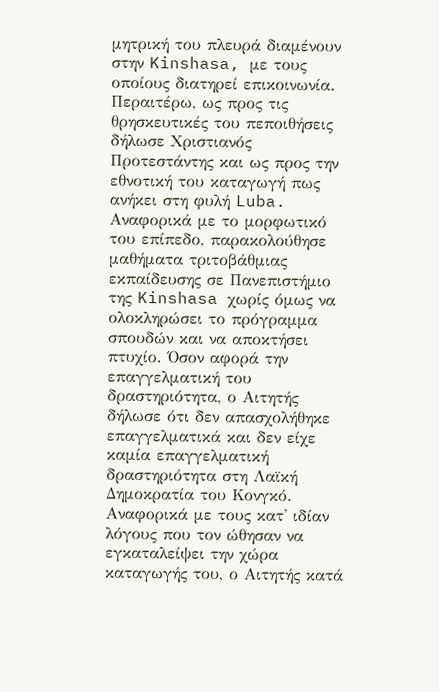μητρική του πλευρά διαμένουν στην Kinshasa, με τους οποίους διατηρεί επικοινωνία.
Περαιτέρω, ως προς τις θρησκευτικές του πεποιθήσεις δήλωσε Χριστιανός Προτεστάντης και ως προς την εθνοτική του καταγωγή πως ανήκει στη φυλή Luba. Αναφορικά με το μορφωτικό του επίπεδο, παρακολούθησε μαθήματα τριτοβάθμιας εκπαίδευσης σε Πανεπιστήμιο της Kinshasa χωρίς όμως να ολοκληρώσει το πρόγραμμα σπουδών και να αποκτήσει πτυχίο. Όσον αφορά την επαγγελματική του δραστηριότητα, ο Αιτητής δήλωσε ότι δεν απασχολήθηκε επαγγελματικά και δεν είχε καμία επαγγελματική δραστηριότητα στη Λαϊκή Δημοκρατία του Κονγκό.
Αναφορικά με τους κατ' ιδίαν λόγους που τον ώθησαν να εγκαταλείψει την χώρα καταγωγής του, ο Αιτητής κατά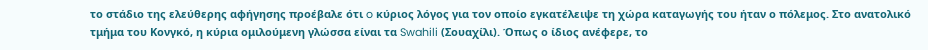το στάδιο της ελεύθερης αφήγησης προέβαλε ότι o κύριος λόγος για τον οποίο εγκατέλειψε τη χώρα καταγωγής του ήταν ο πόλεμος. Στο ανατολικό τμήμα του Κονγκό, η κύρια ομιλούμενη γλώσσα είναι τα Swahili (Σουαχίλι). Όπως ο ίδιος ανέφερε, το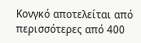Κονγκό αποτελείται από περισσότερες από 400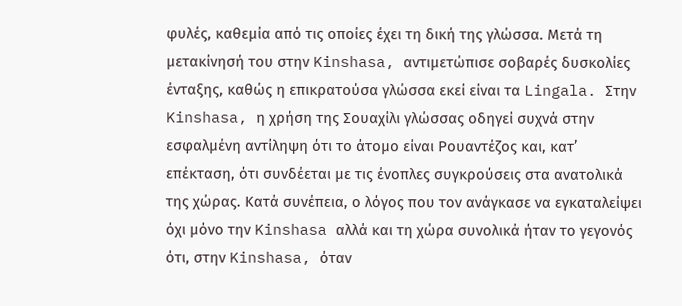φυλές, καθεμία από τις οποίες έχει τη δική της γλώσσα. Μετά τη μετακίνησή του στην Kinshasa, αντιμετώπισε σοβαρές δυσκολίες ένταξης, καθώς η επικρατούσα γλώσσα εκεί είναι τα Lingala. Στην Kinshasa, η χρήση της Σουαχίλι γλώσσας οδηγεί συχνά στην εσφαλμένη αντίληψη ότι το άτομο είναι Ρουαντέζος και, κατ’ επέκταση, ότι συνδέεται με τις ένοπλες συγκρούσεις στα ανατολικά της χώρας. Κατά συνέπεια, ο λόγος που τον ανάγκασε να εγκαταλείψει όχι μόνο την Kinshasa αλλά και τη χώρα συνολικά ήταν το γεγονός ότι, στην Kinshasa, όταν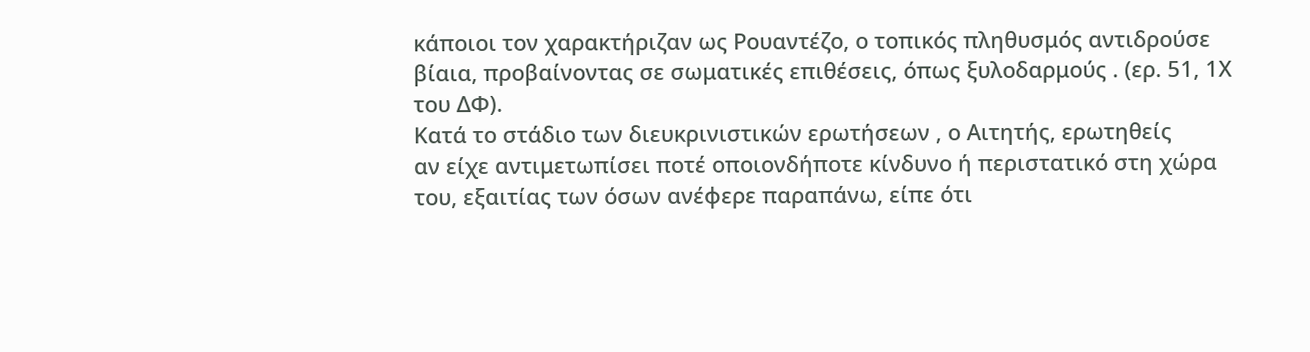κάποιοι τον χαρακτήριζαν ως Ρουαντέζο, ο τοπικός πληθυσμός αντιδρούσε βίαια, προβαίνοντας σε σωματικές επιθέσεις, όπως ξυλοδαρμούς . (ερ. 51, 1Χ του ΔΦ).
Κατά το στάδιο των διευκρινιστικών ερωτήσεων , ο Αιτητής, ερωτηθείς
αν είχε αντιμετωπίσει ποτέ οποιονδήποτε κίνδυνο ή περιστατικό στη χώρα του, εξαιτίας των όσων ανέφερε παραπάνω, είπε ότι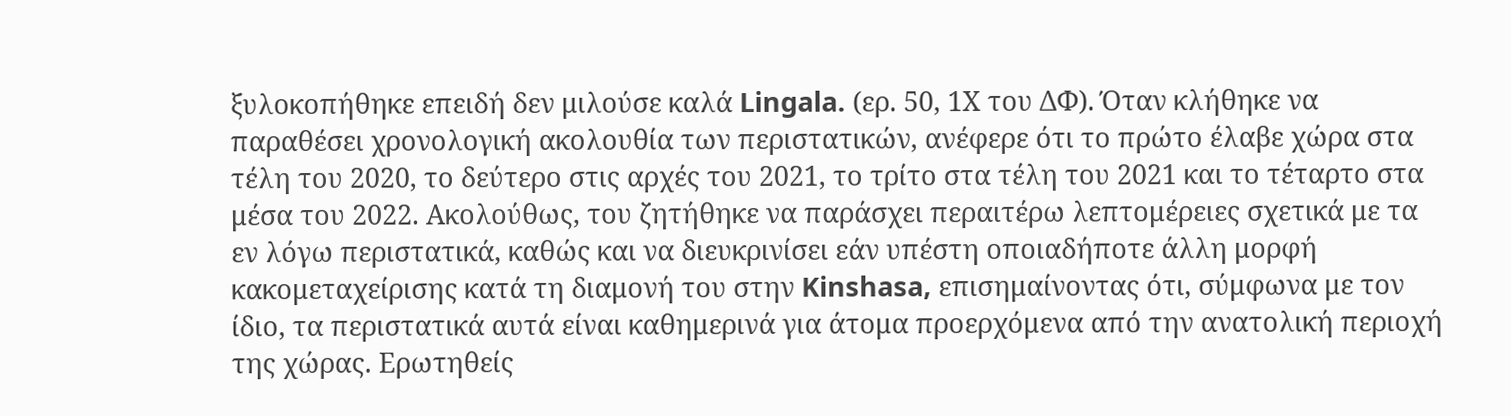ξυλοκοπήθηκε επειδή δεν μιλούσε καλά Lingala. (ερ. 50, 1Χ του ΔΦ). Όταν κλήθηκε να παραθέσει χρονολογική ακολουθία των περιστατικών, ανέφερε ότι το πρώτο έλαβε χώρα στα τέλη του 2020, το δεύτερο στις αρχές του 2021, το τρίτο στα τέλη του 2021 και το τέταρτο στα μέσα του 2022. Ακολούθως, του ζητήθηκε να παράσχει περαιτέρω λεπτομέρειες σχετικά με τα εν λόγω περιστατικά, καθώς και να διευκρινίσει εάν υπέστη οποιαδήποτε άλλη μορφή κακομεταχείρισης κατά τη διαμονή του στην Kinshasa, επισημαίνοντας ότι, σύμφωνα με τον ίδιο, τα περιστατικά αυτά είναι καθημερινά για άτομα προερχόμενα από την ανατολική περιοχή της χώρας. Ερωτηθείς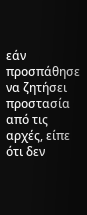εάν προσπάθησε να ζητήσει προστασία από τις αρχές, είπε ότι δεν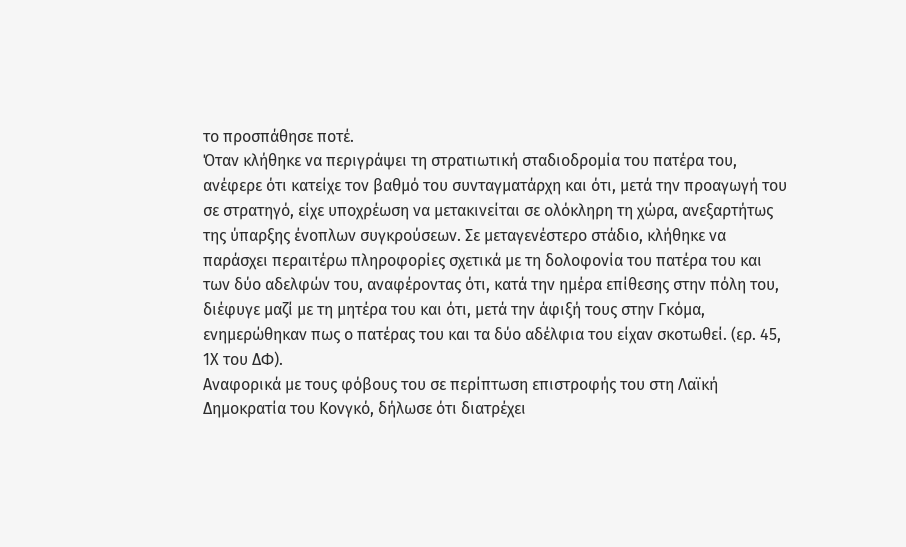το προσπάθησε ποτέ.
Όταν κλήθηκε να περιγράψει τη στρατιωτική σταδιοδρομία του πατέρα του, ανέφερε ότι κατείχε τον βαθμό του συνταγματάρχη και ότι, μετά την προαγωγή του σε στρατηγό, είχε υποχρέωση να μετακινείται σε ολόκληρη τη χώρα, ανεξαρτήτως της ύπαρξης ένοπλων συγκρούσεων. Σε μεταγενέστερο στάδιο, κλήθηκε να παράσχει περαιτέρω πληροφορίες σχετικά με τη δολοφονία του πατέρα του και των δύο αδελφών του, αναφέροντας ότι, κατά την ημέρα επίθεσης στην πόλη του, διέφυγε μαζί με τη μητέρα του και ότι, μετά την άφιξή τους στην Γκόμα, ενημερώθηκαν πως ο πατέρας του και τα δύο αδέλφια του είχαν σκοτωθεί. (ερ. 45, 1Χ του ΔΦ).
Αναφορικά με τους φόβους του σε περίπτωση επιστροφής του στη Λαϊκή Δημοκρατία του Κονγκό, δήλωσε ότι διατρέχει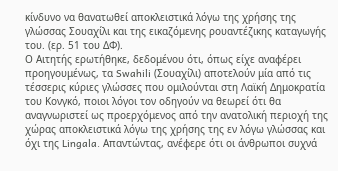κίνδυνο να θανατωθεί αποκλειστικά λόγω της χρήσης της γλώσσας Σουαχίλι και της εικαζόμενης ρουαντέζικης καταγωγής του. (ερ. 51 του ΔΦ).
Ο Αιτητής ερωτήθηκε, δεδομένου ότι, όπως είχε αναφέρει προηγουμένως, τα Swahili (Σουαχίλι) αποτελούν μία από τις τέσσερις κύριες γλώσσες που ομιλούνται στη Λαϊκή Δημοκρατία του Κονγκό, ποιοι λόγοι τον οδηγούν να θεωρεί ότι θα αναγνωριστεί ως προερχόμενος από την ανατολική περιοχή της χώρας αποκλειστικά λόγω της χρήσης της εν λόγω γλώσσας και όχι της Lingala. Απαντώντας, ανέφερε ότι οι άνθρωποι συχνά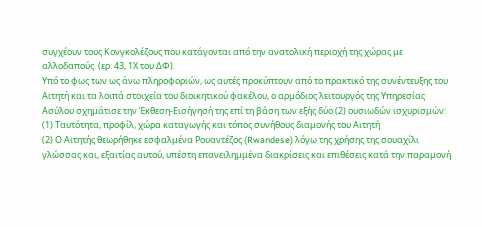συγχέουν τους Κονγκολέζους που κατάγονται από την ανατολική περιοχή της χώρας με αλλοδαπούς. (ερ. 43, 1Χ του ΔΦ).
Υπό το φως των ως άνω πληροφοριών, ως αυτές προκύπτουν από το πρακτικό της συνέντευξης του Αιτητή και τα λοιπά στοιχεία του διοικητικού φακέλου, ο αρμόδιος λειτουργός της Υπηρεσίας Ασύλου σχημάτισε την Έκθεση-Εισήγησή της επί τη βάση των εξής δύο (2) ουσιωδών ισχυρισμών:
(1) Ταυτότητα, προφίλ, χώρα καταγωγής και τόπος συνήθους διαμονής του Αιτητή
(2) Ο Αιτητής θεωρήθηκε εσφαλμένα Ρουαντέζος (Rwandese) λόγω της χρήσης της σουαχίλι γλώσσας και, εξαιτίας αυτού, υπέστη επανειλημμένα διακρίσεις και επιθέσεις κατά την παραμονή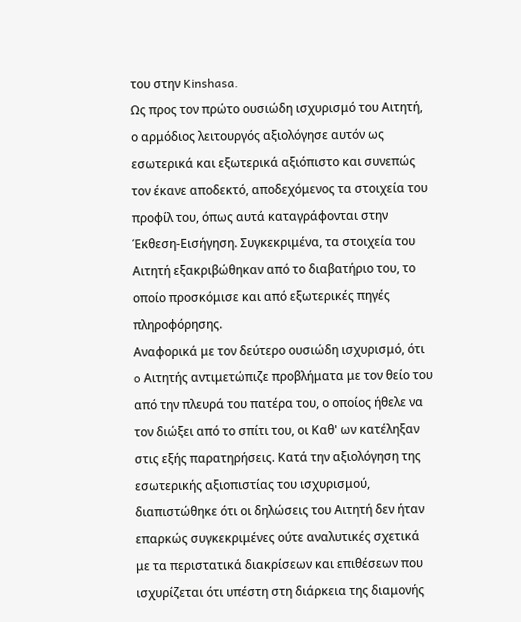του στην Kinshasa.
Ως προς τον πρώτο ουσιώδη ισχυρισμό του Αιτητή, ο αρμόδιος λειτουργός αξιολόγησε αυτόν ως εσωτερικά και εξωτερικά αξιόπιστο και συνεπώς τον έκανε αποδεκτό, αποδεχόμενος τα στοιχεία του προφίλ του, όπως αυτά καταγράφονται στην Έκθεση-Εισήγηση. Συγκεκριμένα, τα στοιχεία του Αιτητή εξακριβώθηκαν από το διαβατήριο του, το οποίο προσκόμισε και από εξωτερικές πηγές πληροφόρησης.
Αναφορικά με τον δεύτερο ουσιώδη ισχυρισμό, ότι o Αιτητής αντιμετώπιζε προβλήματα με τον θείο του από την πλευρά του πατέρα του, ο οποίος ήθελε να τον διώξει από το σπίτι του, οι Καθ' ων κατέληξαν στις εξής παρατηρήσεις. Κατά την αξιολόγηση της εσωτερικής αξιοπιστίας του ισχυρισμού, διαπιστώθηκε ότι οι δηλώσεις του Αιτητή δεν ήταν επαρκώς συγκεκριμένες ούτε αναλυτικές σχετικά με τα περιστατικά διακρίσεων και επιθέσεων που ισχυρίζεται ότι υπέστη στη διάρκεια της διαμονής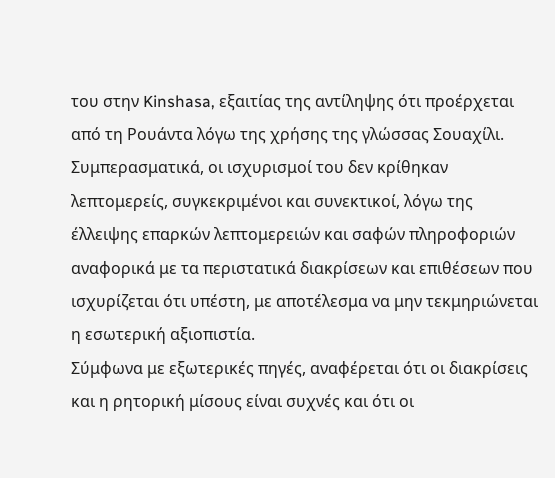του στην Kinshasa, εξαιτίας της αντίληψης ότι προέρχεται από τη Ρουάντα λόγω της χρήσης της γλώσσας Σουαχίλι. Συμπερασματικά, οι ισχυρισμοί του δεν κρίθηκαν λεπτομερείς, συγκεκριμένοι και συνεκτικοί, λόγω της έλλειψης επαρκών λεπτομερειών και σαφών πληροφοριών αναφορικά με τα περιστατικά διακρίσεων και επιθέσεων που ισχυρίζεται ότι υπέστη, με αποτέλεσμα να μην τεκμηριώνεται η εσωτερική αξιοπιστία.
Σύμφωνα με εξωτερικές πηγές, αναφέρεται ότι οι διακρίσεις και η ρητορική μίσους είναι συχνές και ότι οι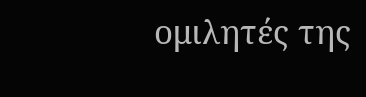ομιλητές της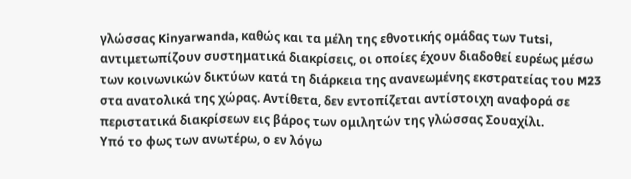γλώσσας Kinyarwanda, καθώς και τα μέλη της εθνοτικής ομάδας των Tutsi, αντιμετωπίζουν συστηματικά διακρίσεις, οι οποίες έχουν διαδοθεί ευρέως μέσω των κοινωνικών δικτύων κατά τη διάρκεια της ανανεωμένης εκστρατείας του M23 στα ανατολικά της χώρας. Αντίθετα, δεν εντοπίζεται αντίστοιχη αναφορά σε περιστατικά διακρίσεων εις βάρος των ομιλητών της γλώσσας Σουαχίλι.
Υπό το φως των ανωτέρω, ο εν λόγω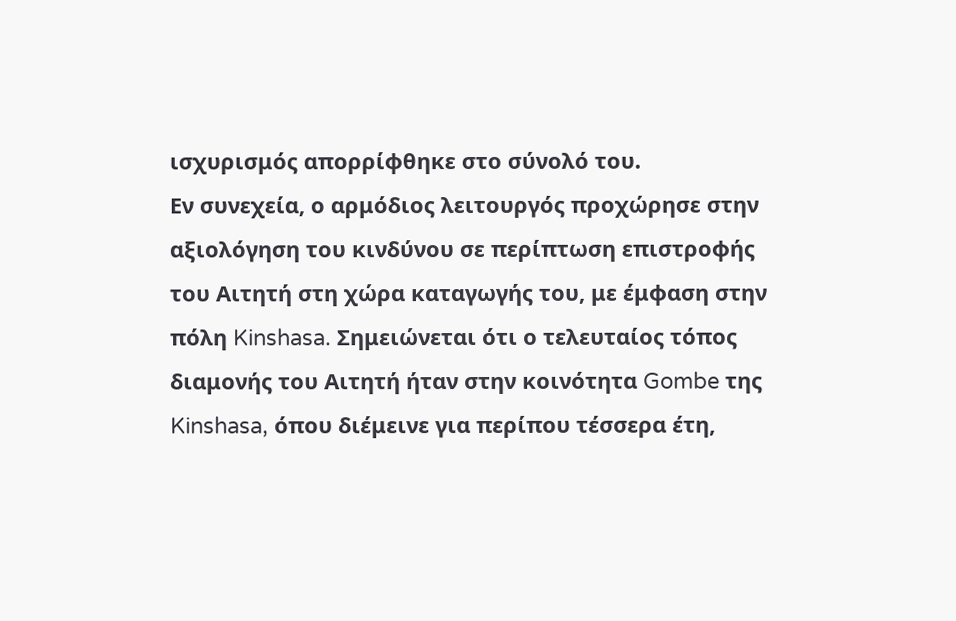ισχυρισμός απορρίφθηκε στο σύνολό του.
Εν συνεχεία, ο αρμόδιος λειτουργός προχώρησε στην αξιολόγηση του κινδύνου σε περίπτωση επιστροφής του Αιτητή στη χώρα καταγωγής του, με έμφαση στην πόλη Kinshasa. Σημειώνεται ότι ο τελευταίος τόπος διαμονής του Αιτητή ήταν στην κοινότητα Gombe της Kinshasa, όπου διέμεινε για περίπου τέσσερα έτη,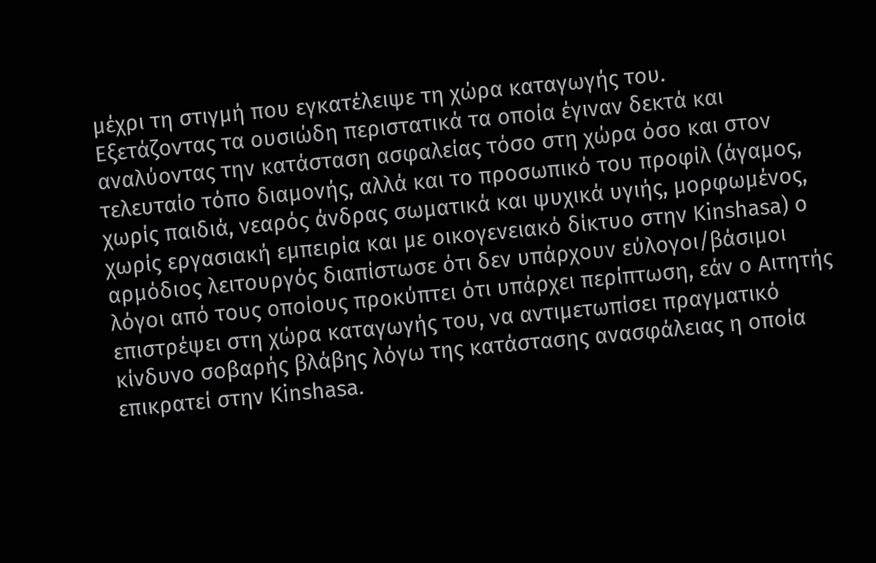μέχρι τη στιγμή που εγκατέλειψε τη χώρα καταγωγής του.
Εξετάζοντας τα ουσιώδη περιστατικά τα οποία έγιναν δεκτά και αναλύοντας την κατάσταση ασφαλείας τόσο στη χώρα όσο και στον τελευταίο τόπο διαμονής, αλλά και το προσωπικό του προφίλ (άγαμος, χωρίς παιδιά, νεαρός άνδρας σωματικά και ψυχικά υγιής, μορφωμένος, χωρίς εργασιακή εμπειρία και με οικογενειακό δίκτυο στην Kinshasa) o αρμόδιος λειτουργός διαπίστωσε ότι δεν υπάρχουν εύλογοι/βάσιμοι λόγοι από τους οποίους προκύπτει ότι υπάρχει περίπτωση, εάν ο Αιτητής επιστρέψει στη χώρα καταγωγής του, να αντιμετωπίσει πραγματικό κίνδυνο σοβαρής βλάβης λόγω της κατάστασης ανασφάλειας η οποία επικρατεί στην Kinshasa.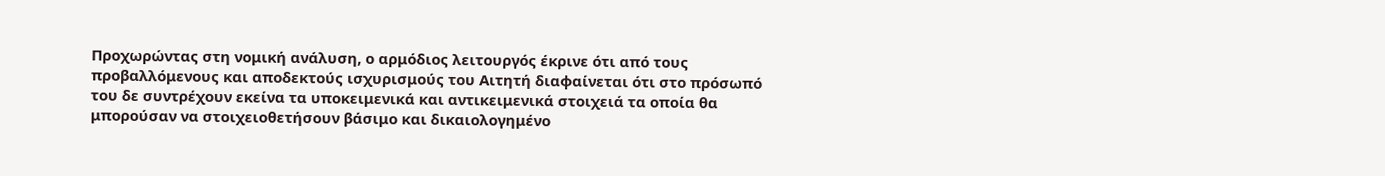Προχωρώντας στη νομική ανάλυση, ο αρμόδιος λειτουργός έκρινε ότι από τους προβαλλόμενους και αποδεκτούς ισχυρισμούς του Αιτητή διαφαίνεται ότι στο πρόσωπό του δε συντρέχουν εκείνα τα υποκειμενικά και αντικειμενικά στοιχειά τα οποία θα μπορούσαν να στοιχειοθετήσουν βάσιμο και δικαιολογημένο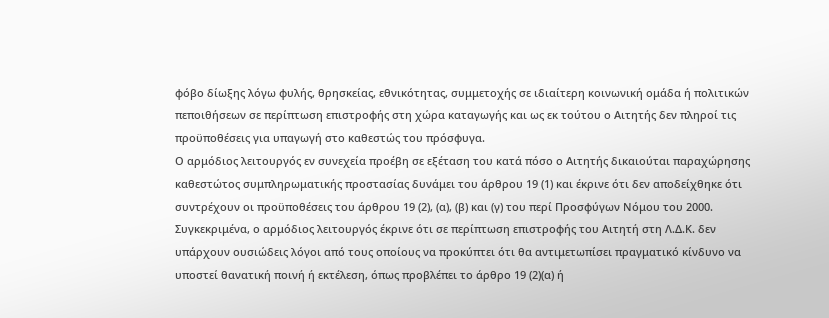φόβο δίωξης λόγω φυλής, θρησκείας, εθνικότητας, συμμετοχής σε ιδιαίτερη κοινωνική ομάδα ή πολιτικών πεποιθήσεων σε περίπτωση επιστροφής στη χώρα καταγωγής και ως εκ τούτου ο Αιτητής δεν πληροί τις προϋποθέσεις για υπαγωγή στο καθεστώς του πρόσφυγα.
Ο αρμόδιος λειτουργός εν συνεχεία προέβη σε εξέταση του κατά πόσο ο Αιτητής δικαιούται παραχώρησης καθεστώτος συμπληρωματικής προστασίας δυνάμει του άρθρου 19 (1) και έκρινε ότι δεν αποδείχθηκε ότι συντρέχουν οι προϋποθέσεις του άρθρου 19 (2), (α), (β) και (γ) του περί Προσφύγων Νόμου του 2000. Συγκεκριμένα, ο αρμόδιος λειτουργός έκρινε ότι σε περίπτωση επιστροφής του Αιτητή στη Λ.Δ.Κ. δεν υπάρχουν ουσιώδεις λόγοι από τους οποίους να προκύπτει ότι θα αντιμετωπίσει πραγματικό κίνδυνο να υποστεί θανατική ποινή ή εκτέλεση, όπως προβλέπει το άρθρο 19 (2)(α) ή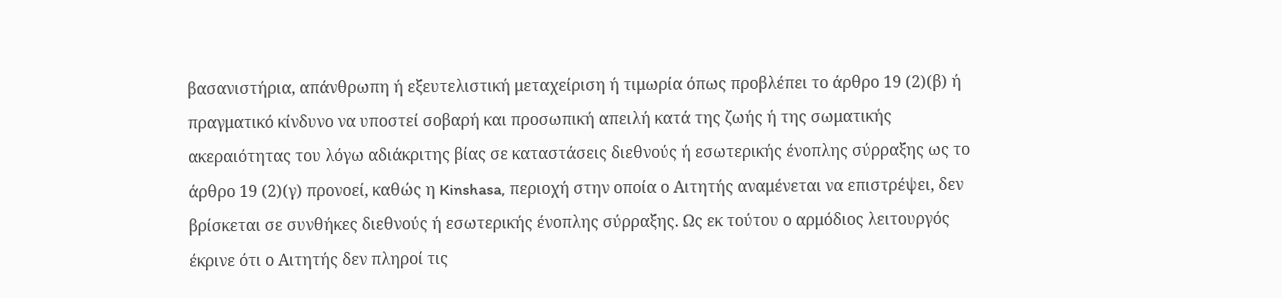βασανιστήρια, απάνθρωπη ή εξευτελιστική μεταχείριση ή τιμωρία όπως προβλέπει το άρθρο 19 (2)(β) ή πραγματικό κίνδυνο να υποστεί σοβαρή και προσωπική απειλή κατά της ζωής ή της σωματικής ακεραιότητας του λόγω αδιάκριτης βίας σε καταστάσεις διεθνούς ή εσωτερικής ένοπλης σύρραξης ως το άρθρο 19 (2)(γ) προνοεί, καθώς η Kinshasa, περιοχή στην οποία ο Αιτητής αναμένεται να επιστρέψει, δεν βρίσκεται σε συνθήκες διεθνούς ή εσωτερικής ένοπλης σύρραξης. Ως εκ τούτου ο αρμόδιος λειτουργός έκρινε ότι ο Αιτητής δεν πληροί τις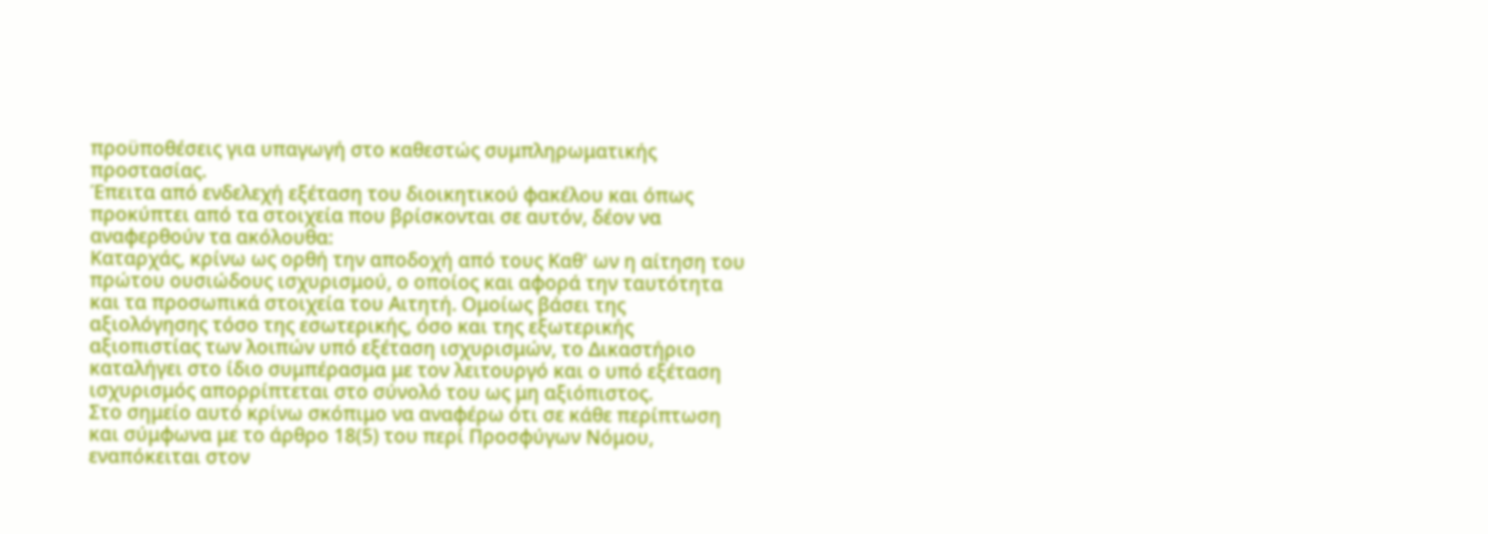προϋποθέσεις για υπαγωγή στο καθεστώς συμπληρωματικής προστασίας.
Έπειτα από ενδελεχή εξέταση του διοικητικού φακέλου και όπως προκύπτει από τα στοιχεία που βρίσκονται σε αυτόν, δέον να αναφερθούν τα ακόλουθα:
Καταρχάς, κρίνω ως ορθή την αποδοχή από τους Καθ' ων η αίτηση του πρώτου ουσιώδους ισχυρισμού, ο οποίος και αφορά την ταυτότητα και τα προσωπικά στοιχεία του Αιτητή. Ομοίως βάσει της αξιολόγησης τόσο της εσωτερικής, όσο και της εξωτερικής αξιοπιστίας των λοιπών υπό εξέταση ισχυρισμών, το Δικαστήριο καταλήγει στο ίδιο συμπέρασμα με τον λειτουργό και ο υπό εξέταση ισχυρισμός απορρίπτεται στο σύνολό του ως μη αξιόπιστος.
Στο σημείο αυτό κρίνω σκόπιμο να αναφέρω ότι σε κάθε περίπτωση και σύμφωνα με το άρθρο 18(5) του περί Προσφύγων Νόμου, εναπόκειται στον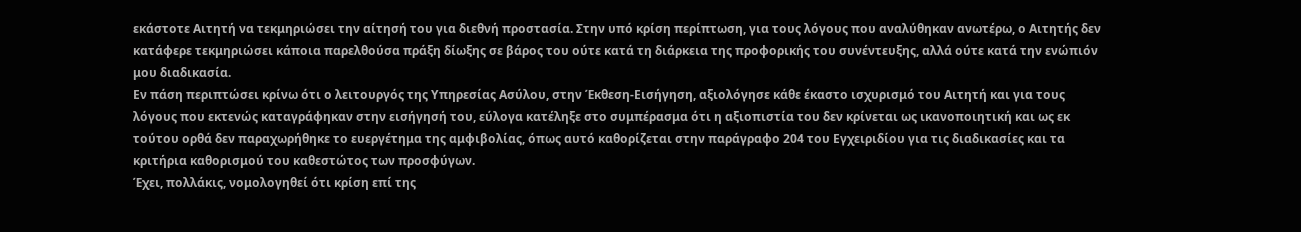εκάστοτε Αιτητή να τεκμηριώσει την αίτησή του για διεθνή προστασία. Στην υπό κρίση περίπτωση, για τους λόγους που αναλύθηκαν ανωτέρω, ο Αιτητής δεν κατάφερε τεκμηριώσει κάποια παρελθούσα πράξη δίωξης σε βάρος του ούτε κατά τη διάρκεια της προφορικής του συνέντευξης, αλλά ούτε κατά την ενώπιόν μου διαδικασία.
Εν πάση περιπτώσει κρίνω ότι ο λειτουργός της Υπηρεσίας Ασύλου, στην Έκθεση-Εισήγηση, αξιολόγησε κάθε έκαστο ισχυρισμό του Αιτητή και για τους λόγους που εκτενώς καταγράφηκαν στην εισήγησή του, εύλογα κατέληξε στο συμπέρασμα ότι η αξιοπιστία του δεν κρίνεται ως ικανοποιητική και ως εκ τούτου ορθά δεν παραχωρήθηκε το ευεργέτημα της αμφιβολίας, όπως αυτό καθορίζεται στην παράγραφο 204 του Εγχειριδίου για τις διαδικασίες και τα κριτήρια καθορισμού του καθεστώτος των προσφύγων.
Έχει, πολλάκις, νομολογηθεί ότι κρίση επί της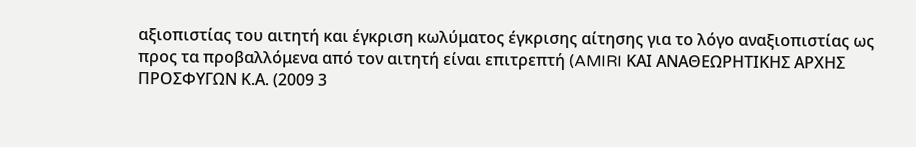αξιοπιστίας του αιτητή και έγκριση κωλύματος έγκρισης αίτησης για το λόγο αναξιοπιστίας ως προς τα προβαλλόμενα από τον αιτητή είναι επιτρεπτή (AMIRI ΚΑΙ ΑΝΑΘΕΩΡΗΤΙΚΗΣ ΑΡΧΗΣ ΠΡΟΣΦΥΓΩΝ Κ.Α. (2009 3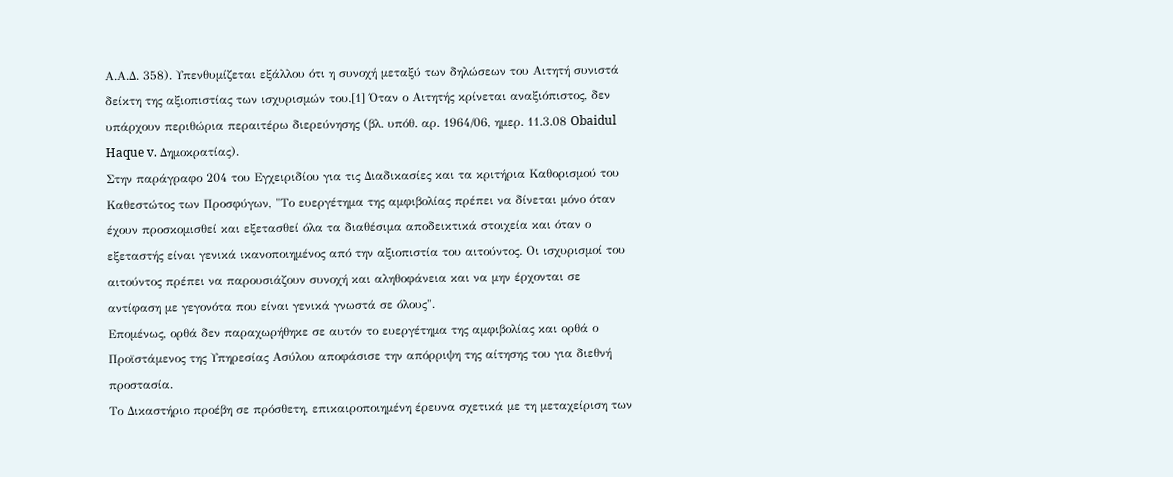Α.Α.Δ. 358). Υπενθυμίζεται εξάλλου ότι η συνοχή μεταξύ των δηλώσεων του Αιτητή συνιστά δείκτη της αξιοπιστίας των ισχυρισμών του.[1] Όταν ο Αιτητής κρίνεται αναξιόπιστος, δεν υπάρχουν περιθώρια περαιτέρω διερεύνησης (βλ. υπόθ. αρ. 1964/06, ημερ. 11.3.08 Obaidul Haque v. Δημοκρατίας).
Στην παράγραφο 204 του Εγχειριδίου για τις Διαδικασίες και τα κριτήρια Καθορισμού του Καθεστώτος των Προσφύγων, "Το ευεργέτημα της αμφιβολίας πρέπει να δίνεται μόνο όταν έχουν προσκομισθεί και εξετασθεί όλα τα διαθέσιμα αποδεικτικά στοιχεία και όταν ο εξεταστής είναι γενικά ικανοποιημένος από την αξιοπιστία του αιτούντος. Οι ισχυρισμοί του αιτούντος πρέπει να παρουσιάζουν συνοχή και αληθοφάνεια και να μην έρχονται σε αντίφαση με γεγονότα που είναι γενικά γνωστά σε όλους".
Επομένως, ορθά δεν παραχωρήθηκε σε αυτόν το ευεργέτημα της αμφιβολίας και ορθά ο Προϊστάμενος της Υπηρεσίας Ασύλου αποφάσισε την απόρριψη της αίτησης του για διεθνή προστασία.
Το Δικαστήριο προέβη σε πρόσθετη, επικαιροποιημένη έρευνα σχετικά με τη μεταχείριση των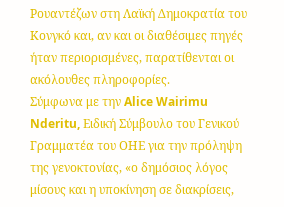Ρουαντέζων στη Λαϊκή Δημοκρατία του Κονγκό και, αν και οι διαθέσιμες πηγές ήταν περιορισμένες, παρατίθενται οι ακόλουθες πληροφορίες.
Σύμφωνα με την Alice Wairimu Nderitu, Ειδική Σύμβουλο του Γενικού Γραμματέα του ΟΗΕ για την πρόληψη της γενοκτονίας, «ο δημόσιος λόγος μίσους και η υποκίνηση σε διακρίσεις,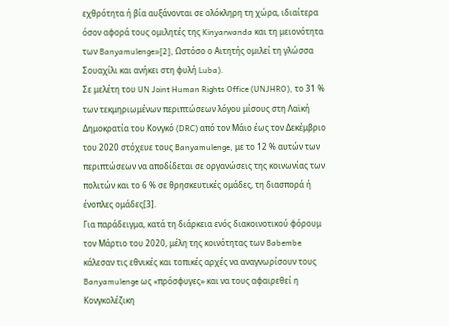εχθρότητα ή βία αυξάνονται σε ολόκληρη τη χώρα, ιδιαίτερα όσον αφορά τους ομιλητές της Kinyarwanda και τη μειονότητα των Banyamulenge»[2], Ωστόσο ο Αιτητής ομιλεί τη γλώσσα Σουαχίλι και ανήκει στη φυλή Luba).
Σε μελέτη του UN Joint Human Rights Office (UNJHRO), το 31 % των τεκμηριωμένων περιπτώσεων λόγου μίσους στη Λαϊκή Δημοκρατία του Κονγκό (DRC) από τον Μάιο έως τον Δεκέμβριο του 2020 στόχευε τους Banyamulenge, με το 12 % αυτών των περιπτώσεων να αποδίδεται σε οργανώσεις της κοινωνίας των πολιτών και το 6 % σε θρησκευτικές ομάδες, τη διασπορά ή ένοπλες ομάδες[3].
Για παράδειγμα, κατά τη διάρκεια ενός διακοινοτικού φόρουμ τον Μάρτιο του 2020, μέλη της κοινότητας των Babembe κάλεσαν τις εθνικές και τοπικές αρχές να αναγνωρίσουν τους Banyamulenge ως «πρόσφυγες» και να τους αφαιρεθεί η Κονγκολέζικη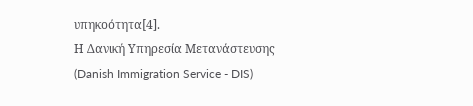υπηκοότητα[4].
Η Δανική Υπηρεσία Μετανάστευσης (Danish Immigration Service - DIS)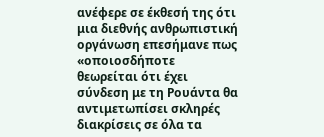ανέφερε σε έκθεσή της ότι μια διεθνής ανθρωπιστική οργάνωση επεσήμανε πως «οποιοσδήποτε θεωρείται ότι έχει σύνδεση με τη Ρουάντα θα αντιμετωπίσει σκληρές διακρίσεις σε όλα τα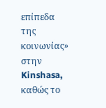επίπεδα της κοινωνίας» στην Kinshasa, καθώς το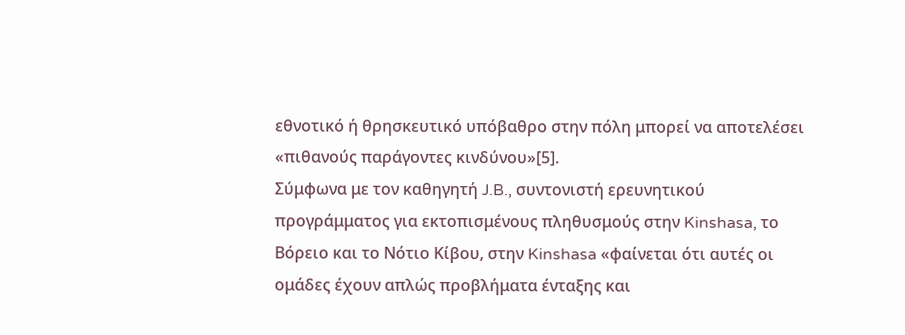εθνοτικό ή θρησκευτικό υπόβαθρο στην πόλη μπορεί να αποτελέσει «πιθανούς παράγοντες κινδύνου»[5].
Σύμφωνα με τον καθηγητή J.B., συντονιστή ερευνητικού προγράμματος για εκτοπισμένους πληθυσμούς στην Kinshasa, το Βόρειο και το Νότιο Κίβου, στην Kinshasa «φαίνεται ότι αυτές οι ομάδες έχουν απλώς προβλήματα ένταξης και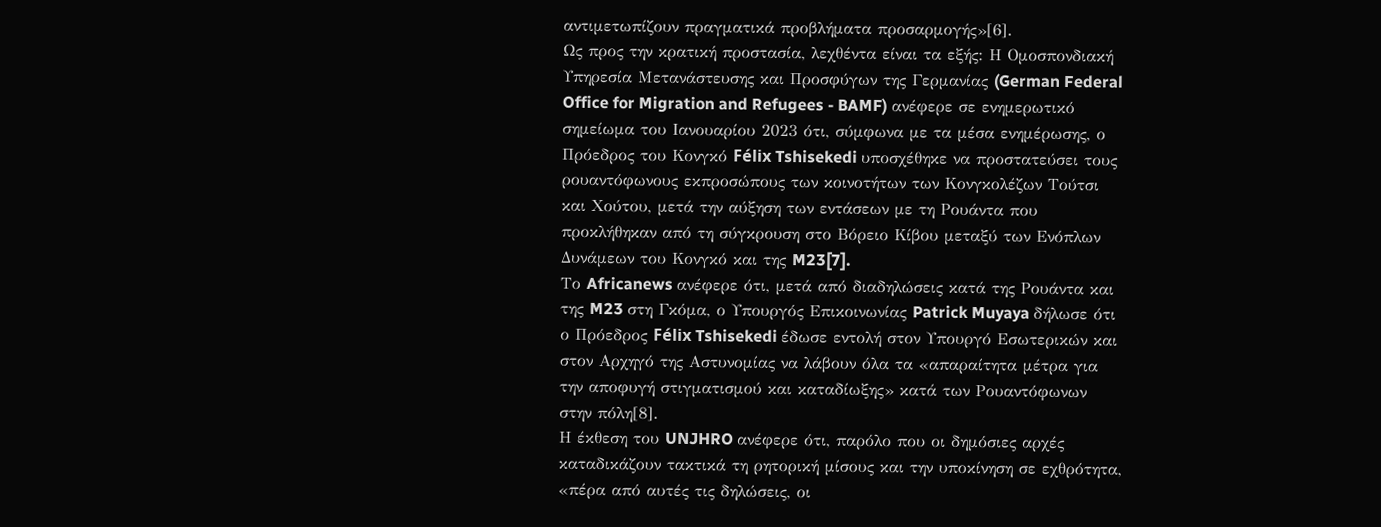αντιμετωπίζουν πραγματικά προβλήματα προσαρμογής»[6].
Ως προς την κρατική προστασία, λεχθέντα είναι τα εξής: Η Ομοσπονδιακή Υπηρεσία Μετανάστευσης και Προσφύγων της Γερμανίας (German Federal Office for Migration and Refugees - BAMF) ανέφερε σε ενημερωτικό σημείωμα του Ιανουαρίου 2023 ότι, σύμφωνα με τα μέσα ενημέρωσης, ο Πρόεδρος του Κονγκό Félix Tshisekedi υποσχέθηκε να προστατεύσει τους ρουαντόφωνους εκπροσώπους των κοινοτήτων των Κονγκολέζων Τούτσι και Χούτου, μετά την αύξηση των εντάσεων με τη Ρουάντα που προκλήθηκαν από τη σύγκρουση στο Βόρειο Κίβου μεταξύ των Ενόπλων Δυνάμεων του Κονγκό και της M23[7].
Το Africanews ανέφερε ότι, μετά από διαδηλώσεις κατά της Ρουάντα και της M23 στη Γκόμα, ο Υπουργός Επικοινωνίας Patrick Muyaya δήλωσε ότι ο Πρόεδρος Félix Tshisekedi έδωσε εντολή στον Υπουργό Εσωτερικών και στον Αρχηγό της Αστυνομίας να λάβουν όλα τα «απαραίτητα μέτρα για την αποφυγή στιγματισμού και καταδίωξης» κατά των Ρουαντόφωνων στην πόλη[8].
Η έκθεση του UNJHRO ανέφερε ότι, παρόλο που οι δημόσιες αρχές καταδικάζουν τακτικά τη ρητορική μίσους και την υποκίνηση σε εχθρότητα, «πέρα από αυτές τις δηλώσεις, οι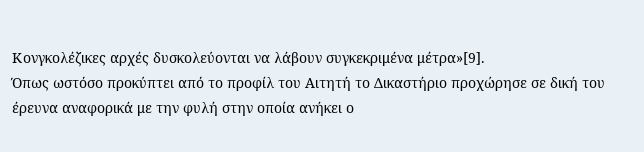Κονγκολέζικες αρχές δυσκολεύονται να λάβουν συγκεκριμένα μέτρα»[9].
Όπως ωστόσο προκύπτει από το προφίλ του Αιτητή το Δικαστήριο προχώρησε σε δική του έρευνα αναφορικά με την φυλή στην οποία ανήκει ο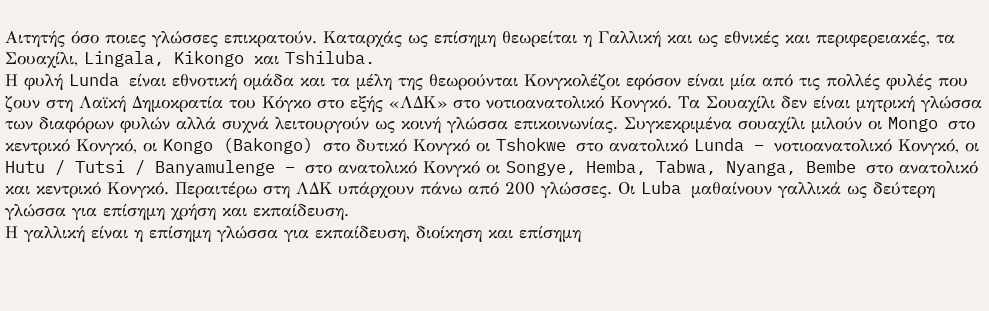Αιτητής όσο ποιες γλώσσες επικρατούν. Καταρχάς ως επίσημη θεωρείται η Γαλλική και ως εθνικές και περιφερειακές, τα Σουαχίλι, Lingala, Kikongo και Tshiluba.
Η φυλή Lunda είναι εθνοτική ομάδα και τα μέλη της θεωρούνται Κονγκολέζοι εφόσον είναι μία από τις πολλές φυλές που ζουν στη Λαϊκή Δημοκρατία του Κόγκο στο εξής «ΛΔΚ» στο νοτιοανατολικό Κονγκό. Τα Σουαχίλι δεν είναι μητρική γλώσσα των διαφόρων φυλών αλλά συχνά λειτουργούν ως κοινή γλώσσα επικοινωνίας. Συγκεκριμένα σουαχίλι μιλούν οι Mongo στο κεντρικό Κονγκό, οι Kongo (Bakongo) στο δυτικό Κονγκό οι Tshokwe στο ανατολικό Lunda – νοτιοανατολικό Κονγκό, οι Hutu / Tutsi / Banyamulenge – στο ανατολικό Κονγκό οι Songye, Hemba, Tabwa, Nyanga, Bembe στο ανατολικό και κεντρικό Κονγκό. Περαιτέρω στη ΛΔΚ υπάρχουν πάνω από 200 γλώσσες. Οι Luba μαθαίνουν γαλλικά ως δεύτερη γλώσσα για επίσημη χρήση και εκπαίδευση.
Η γαλλική είναι η επίσημη γλώσσα για εκπαίδευση, διοίκηση και επίσημη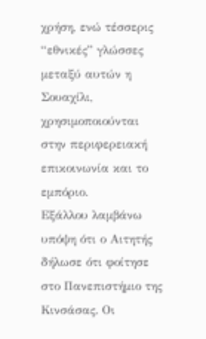χρήση, ενώ τέσσερις “εθνικές” γλώσσες μεταξύ αυτών η Σουαχίλι, χρησιμοποιούνται στην περιφερειακή επικοινωνία και το εμπόριο.
Εξάλλου λαμβάνω υπόψη ότι ο Αιτητής δήλωσε ότι φοίτησε στο Πανεπιστήμιο της Κινσάσας. Οι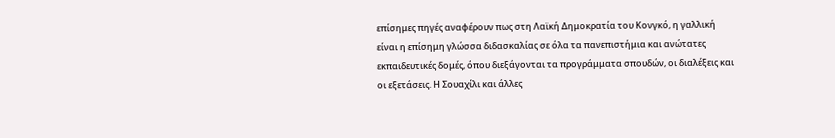επίσημες πηγές αναφέρουν πως στη Λαϊκή Δημοκρατία του Κονγκό, η γαλλική είναι η επίσημη γλώσσα διδασκαλίας σε όλα τα πανεπιστήμια και ανώτατες εκπαιδευτικές δομές, όπου διεξάγονται τα προγράμματα σπουδών, οι διαλέξεις και οι εξετάσεις. Η Σουαχίλι και άλλες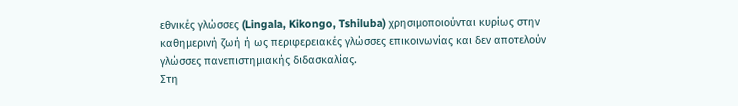εθνικές γλώσσες (Lingala, Kikongo, Tshiluba) χρησιμοποιούνται κυρίως στην καθημερινή ζωή ή ως περιφερειακές γλώσσες επικοινωνίας και δεν αποτελούν γλώσσες πανεπιστημιακής διδασκαλίας.
Στη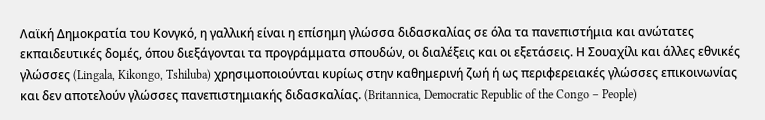Λαϊκή Δημοκρατία του Κονγκό, η γαλλική είναι η επίσημη γλώσσα διδασκαλίας σε όλα τα πανεπιστήμια και ανώτατες εκπαιδευτικές δομές, όπου διεξάγονται τα προγράμματα σπουδών, οι διαλέξεις και οι εξετάσεις. Η Σουαχίλι και άλλες εθνικές γλώσσες (Lingala, Kikongo, Tshiluba) χρησιμοποιούνται κυρίως στην καθημερινή ζωή ή ως περιφερειακές γλώσσες επικοινωνίας και δεν αποτελούν γλώσσες πανεπιστημιακής διδασκαλίας. (Britannica, Democratic Republic of the Congo – People)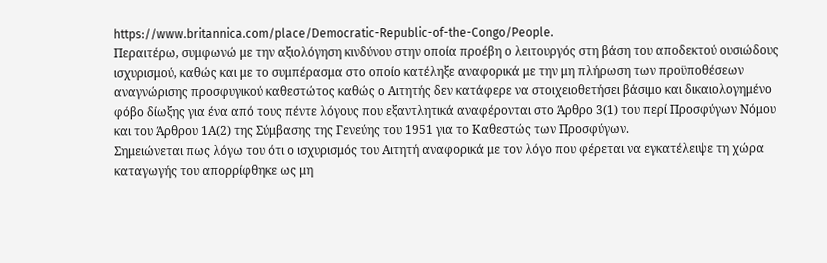https://www.britannica.com/place/Democratic-Republic-of-the-Congo/People.
Περαιτέρω, συμφωνώ με την αξιολόγηση κινδύνου στην οποία προέβη ο λειτουργός στη βάση του αποδεκτού ουσιώδους ισχυρισμού, καθώς και με το συμπέρασμα στο οποίο κατέληξε αναφορικά με την μη πλήρωση των προϋποθέσεων αναγνώρισης προσφυγικού καθεστώτος καθώς ο Αιτητής δεν κατάφερε να στοιχειοθετήσει βάσιμο και δικαιολογημένο φόβο δίωξης για ένα από τους πέντε λόγους που εξαντλητικά αναφέρονται στο Άρθρο 3(1) του περί Προσφύγων Νόμου και του Άρθρου 1Α(2) της Σύμβασης της Γενεύης του 1951 για το Καθεστώς των Προσφύγων.
Σημειώνεται πως λόγω του ότι ο ισχυρισμός του Αιτητή αναφορικά με τον λόγο που φέρεται να εγκατέλειψε τη χώρα καταγωγής του απορρίφθηκε ως μη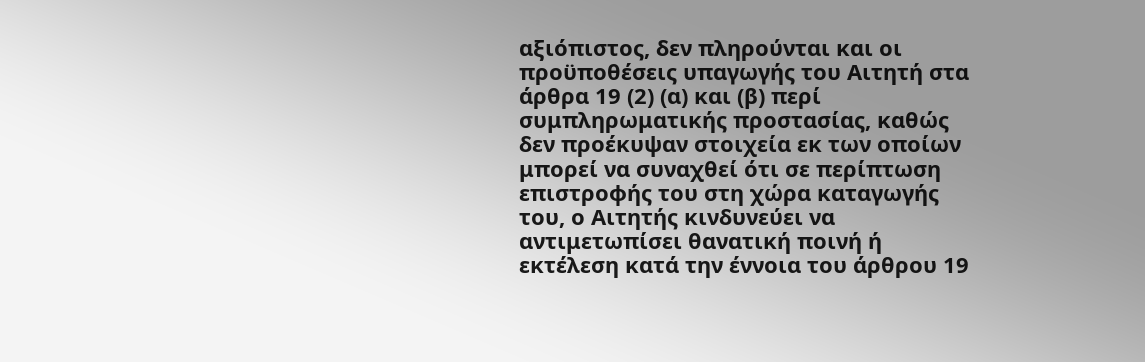αξιόπιστος, δεν πληρούνται και οι προϋποθέσεις υπαγωγής του Αιτητή στα άρθρα 19 (2) (α) και (β) περί συμπληρωματικής προστασίας, καθώς δεν προέκυψαν στοιχεία εκ των οποίων μπορεί να συναχθεί ότι σε περίπτωση επιστροφής του στη χώρα καταγωγής του, ο Αιτητής κινδυνεύει να αντιμετωπίσει θανατική ποινή ή εκτέλεση κατά την έννοια του άρθρου 19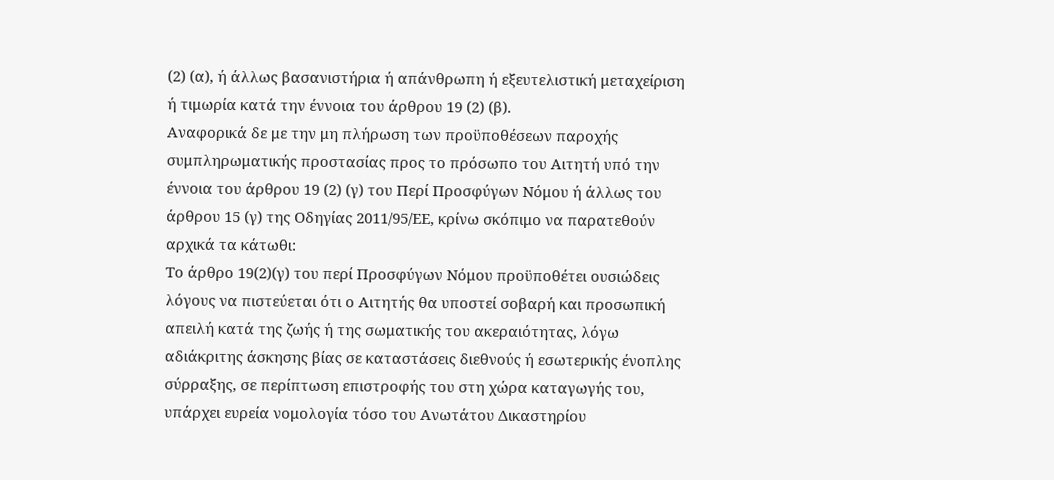(2) (α), ή άλλως βασανιστήρια ή απάνθρωπη ή εξευτελιστική μεταχείριση ή τιμωρία κατά την έννοια του άρθρου 19 (2) (β).
Αναφορικά δε με την μη πλήρωση των προϋποθέσεων παροχής συμπληρωματικής προστασίας προς το πρόσωπο του Αιτητή υπό την έννοια του άρθρου 19 (2) (γ) του Περί Προσφύγων Νόμου ή άλλως του άρθρου 15 (γ) της Οδηγίας 2011/95/ΕΕ, κρίνω σκόπιμο να παρατεθούν αρχικά τα κάτωθι:
Το άρθρο 19(2)(γ) του περί Προσφύγων Νόμου προϋποθέτει ουσιώδεις λόγους να πιστεύεται ότι ο Αιτητής θα υποστεί σοβαρή και προσωπική απειλή κατά της ζωής ή της σωματικής του ακεραιότητας, λόγω αδιάκριτης άσκησης βίας σε καταστάσεις διεθνούς ή εσωτερικής ένοπλης σύρραξης, σε περίπτωση επιστροφής του στη χώρα καταγωγής του, υπάρχει ευρεία νομολογία τόσο του Ανωτάτου Δικαστηρίου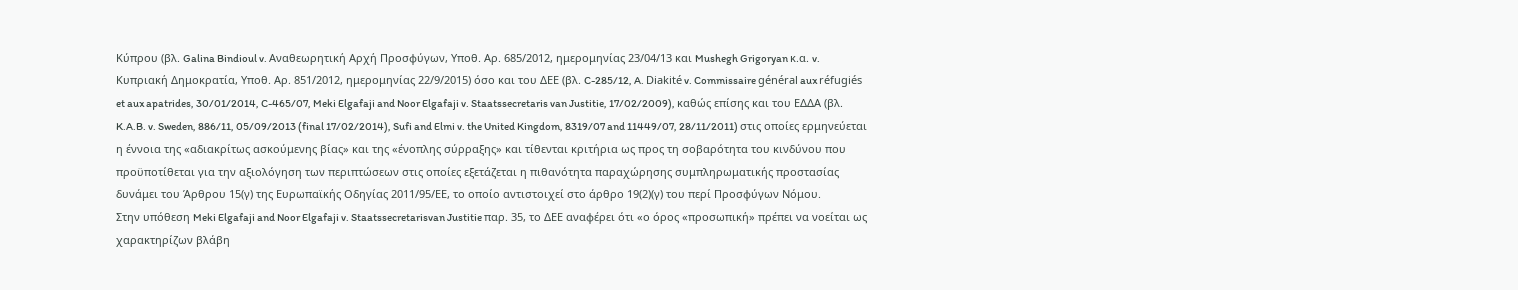Κύπρου (βλ. Galina Bindioul v. Αναθεωρητική Αρχή Προσφύγων, Υποθ. Αρ. 685/2012, ημερομηνίας 23/04/13 και Mushegh Grigoryan κ.α. v. Κυπριακή Δημοκρατία, Υποθ. Αρ. 851/2012, ημερομηνίας 22/9/2015) όσο και του ΔΕΕ (βλ. C-285/12, A. Diakité v. Commissaire général aux réfugiés et aux apatrides, 30/01/2014, C-465/07, Meki Elgafaji and Noor Elgafaji v. Staatssecretaris van Justitie, 17/02/2009), καθώς επίσης και του ΕΔΔΑ (βλ. K.A.B. v. Sweden, 886/11, 05/09/2013 (final 17/02/2014), Sufi and Elmi v. the United Kingdom, 8319/07 and 11449/07, 28/11/2011) στις οποίες ερμηνεύεται η έννοια της «αδιακρίτως ασκούμενης βίας» και της «ένοπλης σύρραξης» και τίθενται κριτήρια ως προς τη σοβαρότητα του κινδύνου που προϋποτίθεται για την αξιολόγηση των περιπτώσεων στις οποίες εξετάζεται η πιθανότητα παραχώρησης συμπληρωματικής προστασίας δυνάμει του Άρθρου 15(γ) της Ευρωπαϊκής Οδηγίας 2011/95/ΕΕ, το οποίο αντιστοιχεί στο άρθρο 19(2)(γ) του περί Προσφύγων Νόμου.
Στην υπόθεση Meki Elgafaji and Noor Elgafaji v. Staatssecretarisvan Justitie παρ. 35, το ΔΕΕ αναφέρει ότι «ο όρος «προσωπική» πρέπει να νοείται ως χαρακτηρίζων βλάβη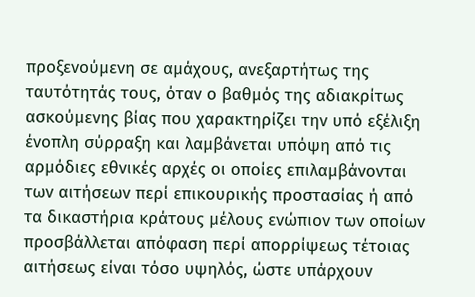προξενούμενη σε αμάχους, ανεξαρτήτως της ταυτότητάς τους, όταν ο βαθμός της αδιακρίτως ασκούμενης βίας που χαρακτηρίζει την υπό εξέλιξη ένοπλη σύρραξη και λαμβάνεται υπόψη από τις αρμόδιες εθνικές αρχές οι οποίες επιλαμβάνονται των αιτήσεων περί επικουρικής προστασίας ή από τα δικαστήρια κράτους μέλους ενώπιον των οποίων προσβάλλεται απόφαση περί απορρίψεως τέτοιας αιτήσεως είναι τόσο υψηλός, ώστε υπάρχουν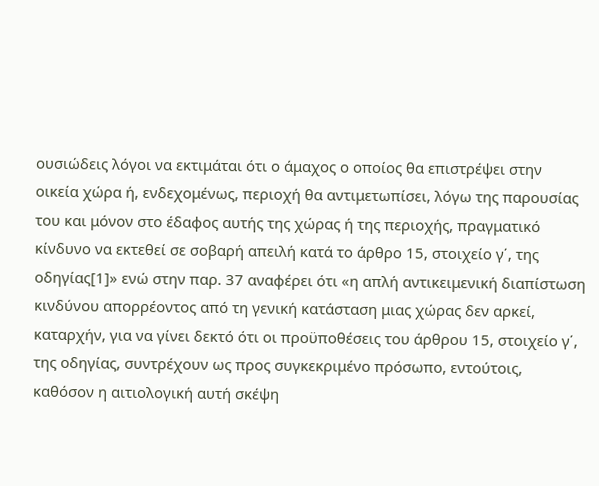ουσιώδεις λόγοι να εκτιμάται ότι ο άμαχος ο οποίος θα επιστρέψει στην οικεία χώρα ή, ενδεχομένως, περιοχή θα αντιμετωπίσει, λόγω της παρουσίας του και μόνον στο έδαφος αυτής της χώρας ή της περιοχής, πραγματικό κίνδυνο να εκτεθεί σε σοβαρή απειλή κατά το άρθρο 15, στοιχείο γ΄, της οδηγίας[1]» ενώ στην παρ. 37 αναφέρει ότι «η απλή αντικειμενική διαπίστωση κινδύνου απορρέοντος από τη γενική κατάσταση μιας χώρας δεν αρκεί, καταρχήν, για να γίνει δεκτό ότι οι προϋποθέσεις του άρθρου 15, στοιχείο γ΄, της οδηγίας, συντρέχουν ως προς συγκεκριμένο πρόσωπο, εντούτοις, καθόσον η αιτιολογική αυτή σκέψη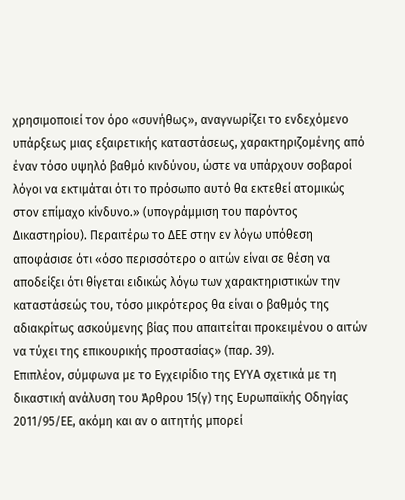χρησιμοποιεί τον όρο «συνήθως», αναγνωρίζει το ενδεχόμενο υπάρξεως μιας εξαιρετικής καταστάσεως, χαρακτηριζομένης από έναν τόσο υψηλό βαθμό κινδύνου, ώστε να υπάρχουν σοβαροί λόγοι να εκτιμάται ότι το πρόσωπο αυτό θα εκτεθεί ατομικώς στον επίμαχο κίνδυνο.» (υπογράμμιση του παρόντος Δικαστηρίου). Περαιτέρω το ΔΕΕ στην εν λόγω υπόθεση αποφάσισε ότι «όσο περισσότερο ο αιτών είναι σε θέση να αποδείξει ότι θίγεται ειδικώς λόγω των χαρακτηριστικών την καταστάσεώς του, τόσο μικρότερος θα είναι ο βαθμός της αδιακρίτως ασκούμενης βίας που απαιτείται προκειμένου ο αιτών να τύχει της επικουρικής προστασίας» (παρ. 39).
Επιπλέον, σύμφωνα με το Εγχειρίδιο της ΕΥΥΑ σχετικά με τη δικαστική ανάλυση του Άρθρου 15(γ) της Ευρωπαϊκής Οδηγίας 2011/95/ΕΕ, ακόμη και αν ο αιτητής μπορεί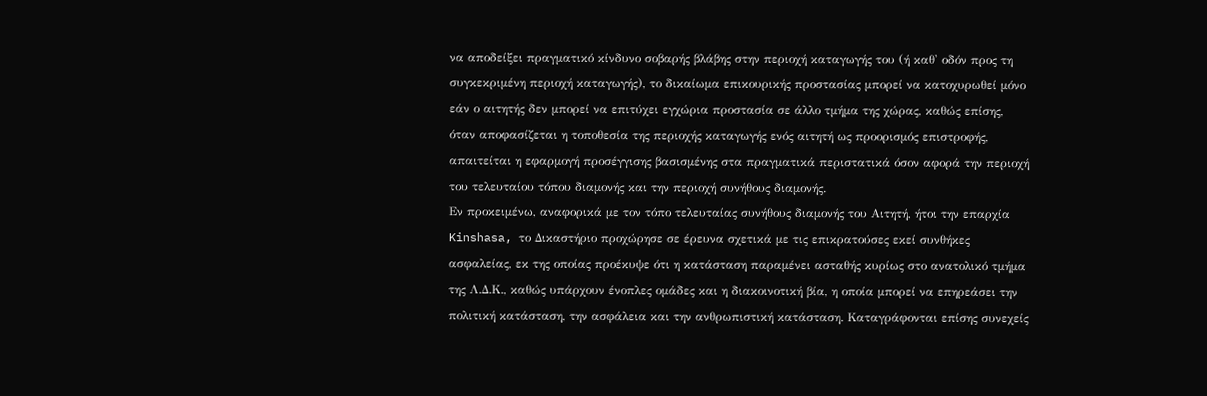να αποδείξει πραγματικό κίνδυνο σοβαρής βλάβης στην περιοχή καταγωγής του (ή καθ' οδόν προς τη συγκεκριμένη περιοχή καταγωγής), το δικαίωμα επικουρικής προστασίας μπορεί να κατοχυρωθεί μόνο εάν ο αιτητής δεν μπορεί να επιτύχει εγχώρια προστασία σε άλλο τμήμα της χώρας, καθώς επίσης, όταν αποφασίζεται η τοποθεσία της περιοχής καταγωγής ενός αιτητή ως προορισμός επιστροφής, απαιτείται η εφαρμογή προσέγγισης βασισμένης στα πραγματικά περιστατικά όσον αφορά την περιοχή του τελευταίου τόπου διαμονής και την περιοχή συνήθους διαμονής.
Εν προκειμένω, αναφορικά με τον τόπο τελευταίας συνήθους διαμονής του Αιτητή, ήτοι την επαρχία Kinshasa, το Δικαστήριο προχώρησε σε έρευνα σχετικά με τις επικρατούσες εκεί συνθήκες ασφαλείας, εκ της οποίας προέκυψε ότι η κατάσταση παραμένει ασταθής κυρίως στο ανατολικό τμήμα της Λ.Δ.Κ., καθώς υπάρχουν ένοπλες ομάδες και η διακοινοτική βία, η οποία μπορεί να επηρεάσει την πολιτική κατάσταση, την ασφάλεια και την ανθρωπιστική κατάσταση. Καταγράφονται επίσης συνεχείς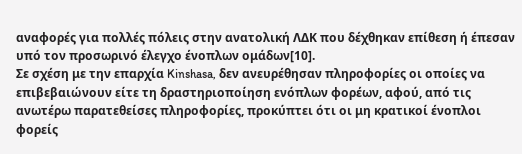αναφορές για πολλές πόλεις στην ανατολική ΛΔΚ που δέχθηκαν επίθεση ή έπεσαν υπό τον προσωρινό έλεγχο ένοπλων ομάδων[10].
Σε σχέση με την επαρχία Kinshasa, δεν ανευρέθησαν πληροφορίες οι οποίες να επιβεβαιώνουν είτε τη δραστηριοποίηση ενόπλων φορέων, αφού, από τις ανωτέρω παρατεθείσες πληροφορίες, προκύπτει ότι οι μη κρατικοί ένοπλοι φορείς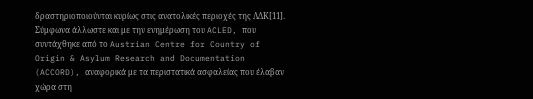δραστηριοποιούνται κυρίως στις ανατολικές περιοχές της ΛΔΚ[11]. Σύμφωνα άλλωστε και με την ενημέρωση του ACLED, που συντάχθηκε από το Austrian Centre for Country of Origin & Asylum Research and Documentation (ACCORD), αναφορικά με τα περιστατικά ασφαλείας που έλαβαν χώρα στη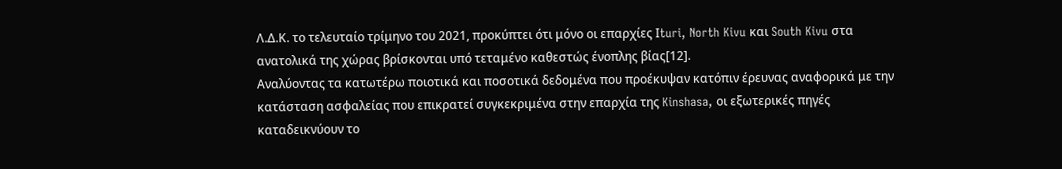Λ.Δ.Κ. το τελευταίο τρίμηνο του 2021, προκύπτει ότι μόνο οι επαρχίες Ιturi, North Kivu και South Kivu στα ανατολικά της χώρας βρίσκονται υπό τεταμένο καθεστώς ένοπλης βίας[12].
Αναλύοντας τα κατωτέρω ποιοτικά και ποσοτικά δεδομένα που προέκυψαν κατόπιν έρευνας αναφορικά με την κατάσταση ασφαλείας που επικρατεί συγκεκριμένα στην επαρχία της Kinshasa, οι εξωτερικές πηγές καταδεικνύουν το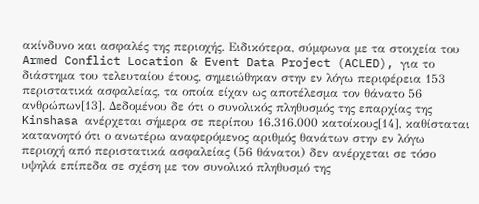ακίνδυνο και ασφαλές της περιοχής. Ειδικότερα, σύμφωνα με τα στοιχεία του Armed Conflict Location & Event Data Project (ACLED), για το διάστημα του τελευταίου έτους, σημειώθηκαν στην εν λόγω περιφέρεια 153 περιστατικά ασφαλείας, τα οποία είχαν ως αποτέλεσμα τον θάνατο 56 ανθρώπων[13]. Δεδομένου δε ότι ο συνολικός πληθυσμός της επαρχίας της Kinshasa ανέρχεται σήμερα σε περίπου 16.316.000 κατοίκους[14], καθίσταται κατανοητό ότι ο ανωτέρω αναφερόμενος αριθμός θανάτων στην εν λόγω περιοχή από περιστατικά ασφαλείας (56 θάνατοι) δεν ανέρχεται σε τόσο υψηλά επίπεδα σε σχέση με τον συνολικό πληθυσμό της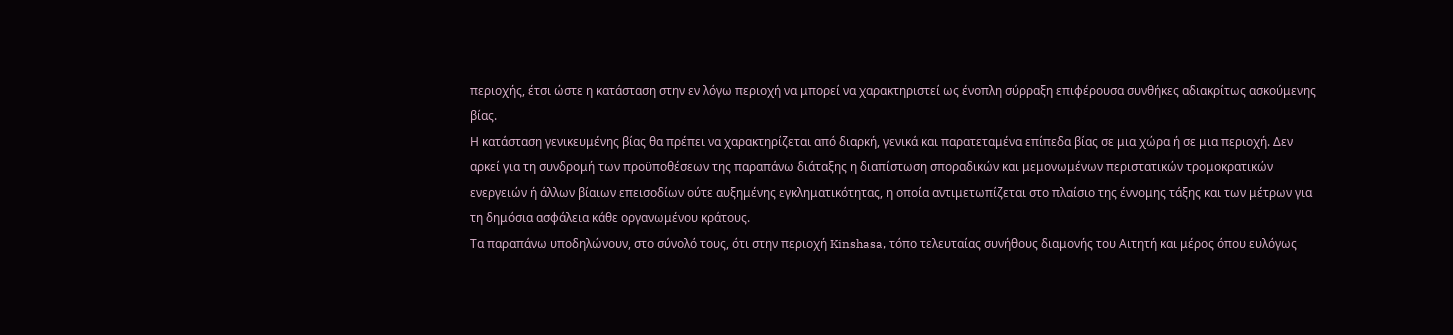περιοχής, έτσι ώστε η κατάσταση στην εν λόγω περιοχή να μπορεί να χαρακτηριστεί ως ένοπλη σύρραξη επιφέρουσα συνθήκες αδιακρίτως ασκούμενης βίας.
Η κατάσταση γενικευμένης βίας θα πρέπει να χαρακτηρίζεται από διαρκή, γενικά και παρατεταμένα επίπεδα βίας σε μια χώρα ή σε μια περιοχή. Δεν αρκεί για τη συνδρομή των προϋποθέσεων της παραπάνω διάταξης η διαπίστωση σποραδικών και μεμονωμένων περιστατικών τρομοκρατικών ενεργειών ή άλλων βίαιων επεισοδίων ούτε αυξημένης εγκληματικότητας, η οποία αντιμετωπίζεται στο πλαίσιο της έννομης τάξης και των μέτρων για τη δημόσια ασφάλεια κάθε οργανωμένου κράτους.
Τα παραπάνω υποδηλώνουν, στο σύνολό τους, ότι στην περιοχή Kinshasa, τόπο τελευταίας συνήθους διαμονής του Αιτητή και μέρος όπου ευλόγως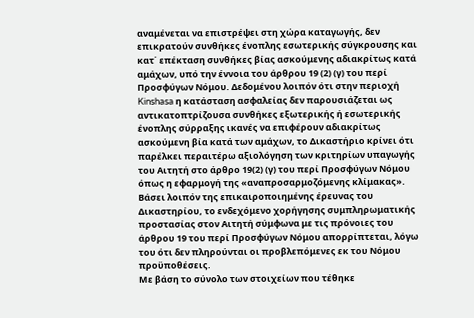αναμένεται να επιστρέψει στη χώρα καταγωγής, δεν επικρατούν συνθήκες ένοπλης εσωτερικής σύγκρουσης και κατ΄ επέκταση συνθήκες βίας ασκούμενης αδιακρίτως κατά αμάχων, υπό την έννοια του άρθρου 19 (2) (γ) του περί Προσφύγων Νόμου. Δεδομένου λοιπόν ότι στην περιοχή Kinshasa η κατάσταση ασφαλείας δεν παρουσιάζεται ως αντικατοπτρίζουσα συνθήκες εξωτερικής ή εσωτερικής ένοπλης σύρραξης ικανές να επιφέρουν αδιακρίτως ασκούμενη βία κατά των αμάχων, το Δικαστήριο κρίνει ότι παρέλκει περαιτέρω αξιολόγηση των κριτηρίων υπαγωγής του Αιτητή στο άρθρο 19(2) (γ) του περί Προσφύγων Νόμου όπως η εφαρμογή της «αναπροσαρμοζόμενης κλίμακας».
Βάσει λοιπόν της επικαιροποιημένης έρευνας του Δικαστηρίου, το ενδεχόμενο χορήγησης συμπληρωματικής προστασίας στον Αιτητή σύμφωνα με τις πρόνοιες του άρθρου 19 του περί Προσφύγων Νόμου απορρίπτεται, λόγω του ότι δεν πληρούνται οι προβλεπόμενες εκ του Νόμου προϋποθέσεις.
Με βάση το σύνολο των στοιχείων που τέθηκε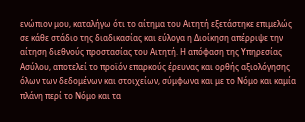ενώπιον μου, καταλήγω ότι το αίτημα του Αιτητή εξετάστηκε επιμελώς σε κάθε στάδιο της διαδικασίας και εύλογα η Διοίκηση απέρριψε την αίτηση διεθνούς προστασίας του Αιτητή. Η απόφαση της Υπηρεσίας Ασύλου, αποτελεί το προϊόν επαρκούς έρευνας και ορθής αξιολόγησης όλων των δεδομένων και στοιχείων, σύμφωνα και με το Νόμο και καμία πλάνη περί το Νόμο και τα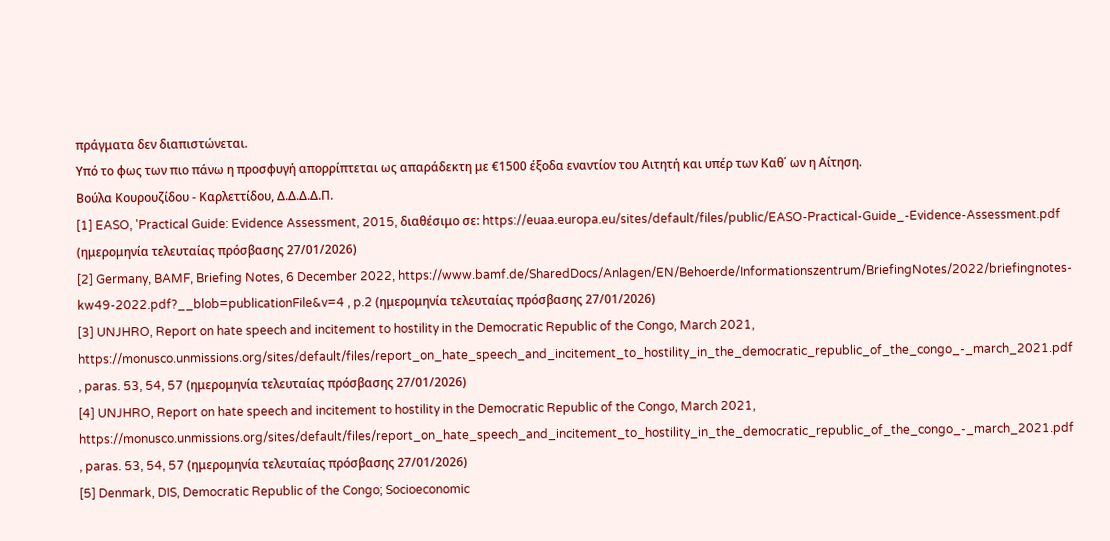πράγματα δεν διαπιστώνεται.
Υπό το φως των πιο πάνω η προσφυγή απορρίπτεται ως απαράδεκτη με €1500 έξοδα εναντίον του Αιτητή και υπέρ των Καθ΄ ων η Αίτηση.
Βούλα Κουρουζίδου - Καρλεττίδου, Δ.Δ.Δ.Δ.Π.
[1] EASO, 'Practical Guide: Evidence Assessment, 2015, διαθέσιμο σε: https://euaa.europa.eu/sites/default/files/public/EASO-Practical-Guide_-Evidence-Assessment.pdf (ημερομηνία τελευταίας πρόσβασης 27/01/2026)
[2] Germany, BAMF, Briefing Notes, 6 December 2022, https://www.bamf.de/SharedDocs/Anlagen/EN/Behoerde/Informationszentrum/BriefingNotes/2022/briefingnotes-kw49-2022.pdf?__blob=publicationFile&v=4 , p.2 (ημερομηνία τελευταίας πρόσβασης 27/01/2026)
[3] UNJHRO, Report on hate speech and incitement to hostility in the Democratic Republic of the Congo, March 2021, https://monusco.unmissions.org/sites/default/files/report_on_hate_speech_and_incitement_to_hostility_in_the_democratic_republic_of_the_congo_-_march_2021.pdf , paras. 53, 54, 57 (ημερομηνία τελευταίας πρόσβασης 27/01/2026)
[4] UNJHRO, Report on hate speech and incitement to hostility in the Democratic Republic of the Congo, March 2021, https://monusco.unmissions.org/sites/default/files/report_on_hate_speech_and_incitement_to_hostility_in_the_democratic_republic_of_the_congo_-_march_2021.pdf , paras. 53, 54, 57 (ημερομηνία τελευταίας πρόσβασης 27/01/2026)
[5] Denmark, DIS, Democratic Republic of the Congo; Socioeconomic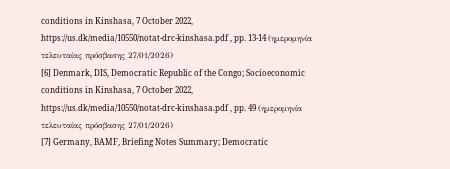conditions in Kinshasa, 7 October 2022, https://us.dk/media/10550/notat-drc-kinshasa.pdf , pp. 13-14 (ημερομηνία τελευταίας πρόσβασης 27/01/2026)
[6] Denmark, DIS, Democratic Republic of the Congo; Socioeconomic conditions in Kinshasa, 7 October 2022, https://us.dk/media/10550/notat-drc-kinshasa.pdf , pp. 49 (ημερομηνία τελευταίας πρόσβασης 27/01/2026)
[7] Germany, BAMF, Briefing Notes Summary; Democratic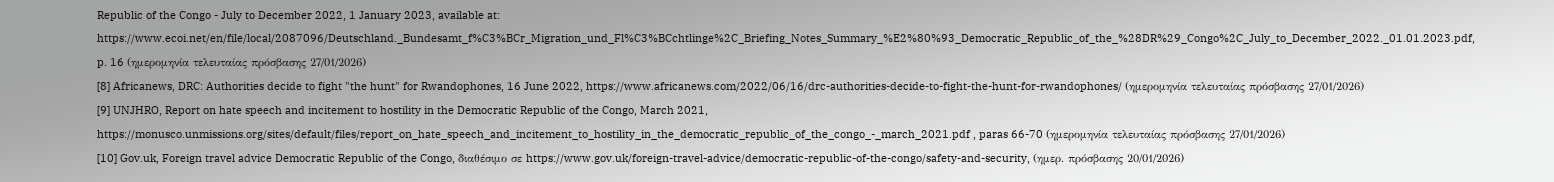Republic of the Congo - July to December 2022, 1 January 2023, available at: https://www.ecoi.net/en/file/local/2087096/Deutschland._Bundesamt_f%C3%BCr_Migration_und_Fl%C3%BCchtlinge%2C_Briefing_Notes_Summary_%E2%80%93_Democratic_Republic_of_the_%28DR%29_Congo%2C_July_to_December_2022._01.01.2023.pdf, p. 16 (ημερομηνία τελευταίας πρόσβασης 27/01/2026)
[8] Africanews, DRC: Authorities decide to fight "the hunt" for Rwandophones, 16 June 2022, https://www.africanews.com/2022/06/16/drc-authorities-decide-to-fight-the-hunt-for-rwandophones/ (ημερομηνία τελευταίας πρόσβασης 27/01/2026)
[9] UNJHRO, Report on hate speech and incitement to hostility in the Democratic Republic of the Congo, March 2021, https://monusco.unmissions.org/sites/default/files/report_on_hate_speech_and_incitement_to_hostility_in_the_democratic_republic_of_the_congo_-_march_2021.pdf , paras 66-70 (ημερομηνία τελευταίας πρόσβασης 27/01/2026)
[10] Gov.uk, Foreign travel advice Democratic Republic of the Congo, διαθέσιμο σε https://www.gov.uk/foreign-travel-advice/democratic-republic-of-the-congo/safety-and-security, (ημερ. πρόσβασης 20/01/2026)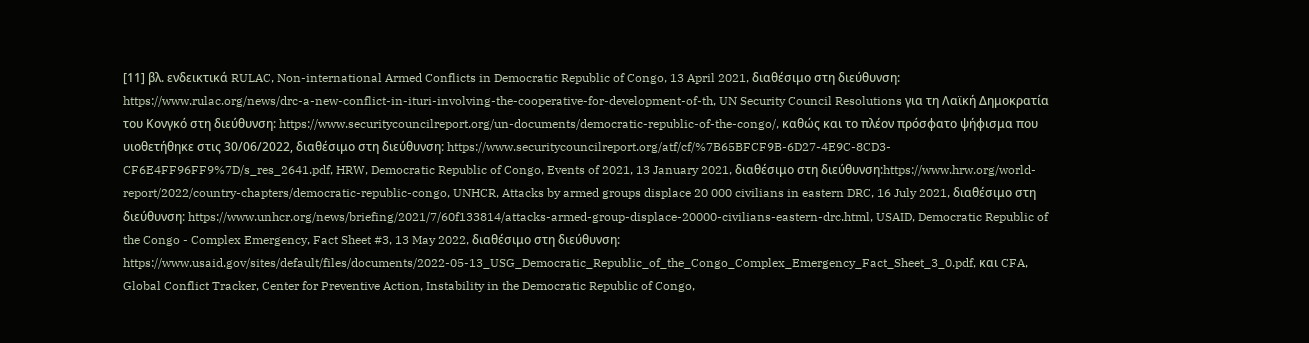[11] βλ. ενδεικτικά RULAC, Non-international Armed Conflicts in Democratic Republic of Congo, 13 April 2021, διαθέσιμο στη διεύθυνση: https://www.rulac.org/news/drc-a-new-conflict-in-ituri-involving-the-cooperative-for-development-of-th, UN Security Council Resolutions για τη Λαϊκή Δημοκρατία του Κονγκό στη διεύθυνση: https://www.securitycouncilreport.org/un-documents/democratic-republic-of-the-congo/, καθώς και το πλέον πρόσφατο ψήφισμα που υιοθετήθηκε στις 30/06/2022, διαθέσιμο στη διεύθυνση: https://www.securitycouncilreport.org/atf/cf/%7B65BFCF9B-6D27-4E9C-8CD3-CF6E4FF96FF9%7D/s_res_2641.pdf, HRW, Democratic Republic of Congo, Events of 2021, 13 January 2021, διαθέσιμο στη διεύθυνση:https://www.hrw.org/world-report/2022/country-chapters/democratic-republic-congo, UNHCR, Attacks by armed groups displace 20 000 civilians in eastern DRC, 16 July 2021, διαθέσιμο στη διεύθυνση: https://www.unhcr.org/news/briefing/2021/7/60f133814/attacks-armed-group-displace-20000-civilians-eastern-drc.html, USAID, Democratic Republic of the Congo - Complex Emergency, Fact Sheet #3, 13 May 2022, διαθέσιμο στη διεύθυνση: https://www.usaid.gov/sites/default/files/documents/2022-05-13_USG_Democratic_Republic_of_the_Congo_Complex_Emergency_Fact_Sheet_3_0.pdf, και CFA, Global Conflict Tracker, Center for Preventive Action, Instability in the Democratic Republic of Congo,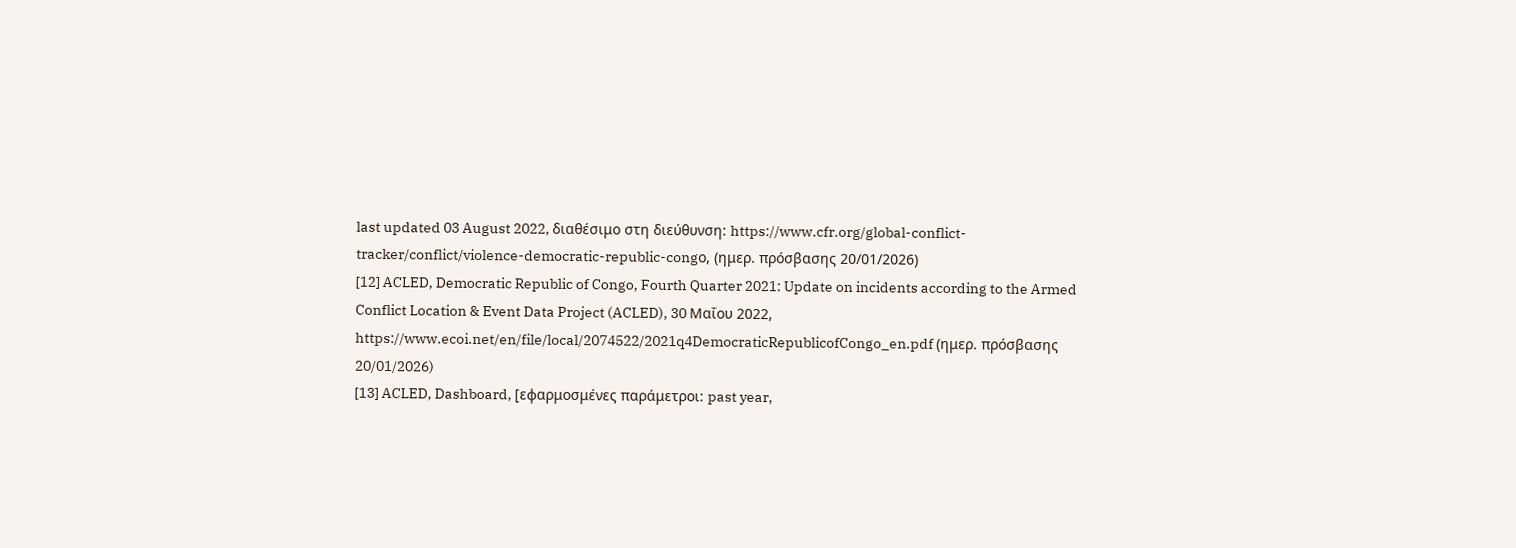last updated 03 August 2022, διαθέσιμο στη διεύθυνση: https://www.cfr.org/global-conflict-tracker/conflict/violence-democratic-republic-congο, (ημερ. πρόσβασης 20/01/2026)
[12] ACLED, Democratic Republic of Congo, Fourth Quarter 2021: Update on incidents according to the Armed Conflict Location & Event Data Project (ACLED), 30 Μαΐου 2022, https://www.ecoi.net/en/file/local/2074522/2021q4DemocraticRepublicofCongo_en.pdf (ημερ. πρόσβασης 20/01/2026)
[13] ACLED, Dashboard, [εφαρμοσμένες παράμετροι: past year,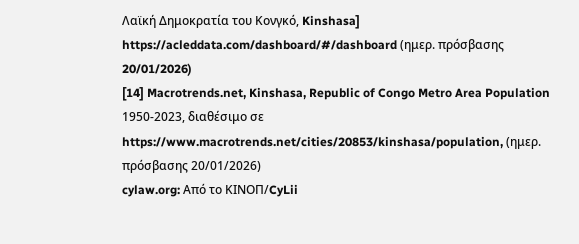Λαϊκή Δημοκρατία του Κονγκό, Kinshasa] https://acleddata.com/dashboard/#/dashboard (ημερ. πρόσβασης 20/01/2026)
[14] Macrotrends.net, Kinshasa, Republic of Congo Metro Area Population 1950-2023, διαθέσιμο σε https://www.macrotrends.net/cities/20853/kinshasa/population, (ημερ. πρόσβασης 20/01/2026)
cylaw.org: Από το ΚΙΝOΠ/CyLii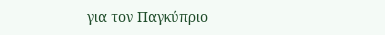για τον Παγκύπριο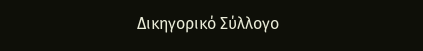Δικηγορικό Σύλλογο